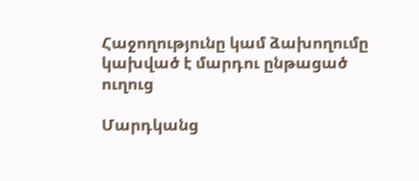Հաջողությունը կամ ձախողումը կախված է մարդու ընթացած ուղուց

Մարդկանց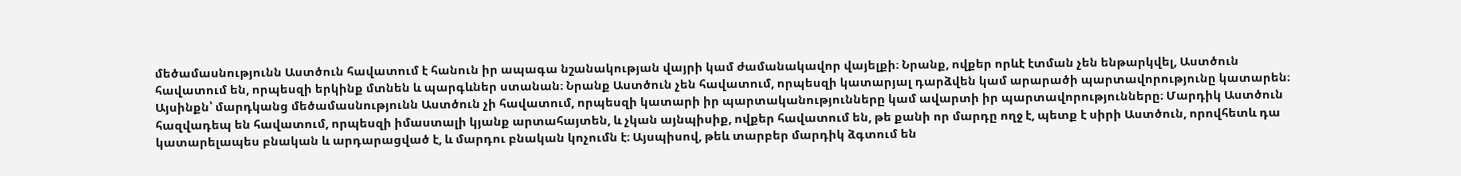մեծամասնությունն Աստծուն հավատում է հանուն իր ապագա նշանակության վայրի կամ ժամանակավոր վայելքի։ Նրանք, ովքեր որևէ էտման չեն ենթարկվել, Աստծուն հավատում են, որպեսզի երկինք մտնեն և պարգևներ ստանան։ Նրանք Աստծուն չեն հավատում, որպեսզի կատարյալ դարձվեն կամ արարածի պարտավորությունը կատարեն։ Այսինքն՝ մարդկանց մեծամասնությունն Աստծուն չի հավատում, որպեսզի կատարի իր պարտականությունները կամ ավարտի իր պարտավորությունները։ Մարդիկ Աստծուն հազվադեպ են հավատում, որպեսզի իմաստալի կյանք արտահայտեն, և չկան այնպիսիք, ովքեր հավատում են, թե քանի որ մարդը ողջ է, պետք է սիրի Աստծուն, որովհետև դա կատարելապես բնական և արդարացված է, և մարդու բնական կոչումն է։ Այսպիսով, թեև տարբեր մարդիկ ձգտում են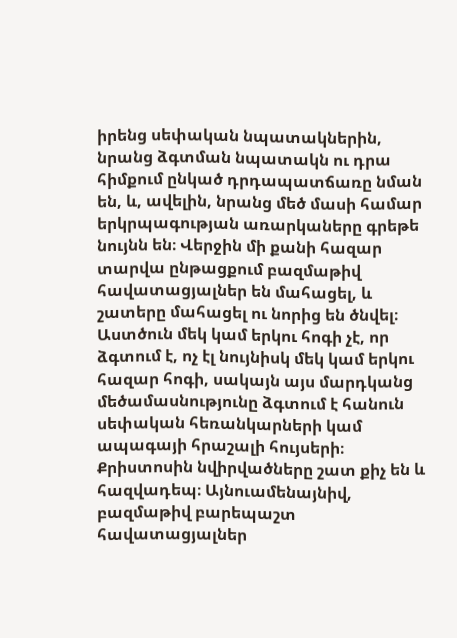իրենց սեփական նպատակներին, նրանց ձգտման նպատակն ու դրա հիմքում ընկած դրդապատճառը նման են, և, ավելին, նրանց մեծ մասի համար երկրպագության առարկաները գրեթե նույնն են։ Վերջին մի քանի հազար տարվա ընթացքում բազմաթիվ հավատացյալներ են մահացել, և շատերը մահացել ու նորից են ծնվել։ Աստծուն մեկ կամ երկու հոգի չէ, որ ձգտում է, ոչ էլ նույնիսկ մեկ կամ երկու հազար հոգի, սակայն այս մարդկանց մեծամասնությունը ձգտում է հանուն սեփական հեռանկարների կամ ապագայի հրաշալի հույսերի։ Քրիստոսին նվիրվածները շատ քիչ են և հազվադեպ։ Այնուամենայնիվ, բազմաթիվ բարեպաշտ հավատացյալներ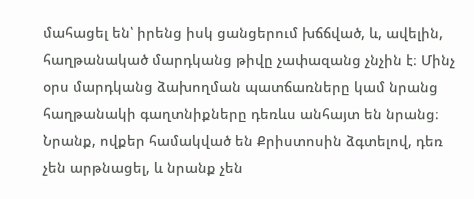մահացել են՝ իրենց իսկ ցանցերում խճճված, և, ավելին, հաղթանակած մարդկանց թիվը չափազանց չնչին է։ Մինչ օրս մարդկանց ձախողման պատճառները կամ նրանց հաղթանակի գաղտնիքները դեռևս անհայտ են նրանց։ Նրանք, ովքեր համակված են Քրիստոսին ձգտելով, դեռ չեն արթնացել, և նրանք չեն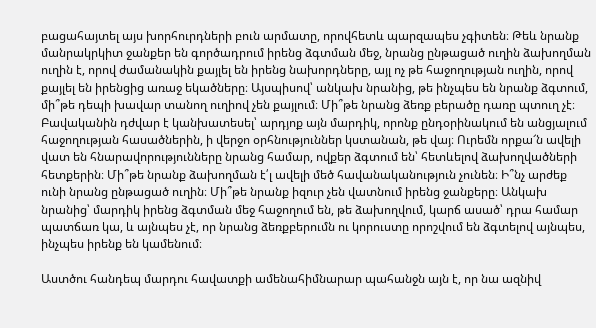բացահայտել այս խորհուրդների բուն արմատը, որովհետև պարզապես չգիտեն։ Թեև նրանք մանրակրկիտ ջանքեր են գործադրում իրենց ձգտման մեջ, նրանց ընթացած ուղին ձախողման ուղին է, որով ժամանակին քայլել են իրենց նախորդները, այլ ոչ թե հաջողության ուղին, որով քայլել են իրենցից առաջ եկածները։ Այսպիսով՝ անկախ նրանից, թե ինչպես են նրանք ձգտում, մի՞թե դեպի խավար տանող ուղիով չեն քայլում։ Մի՞թե նրանց ձեռք բերածը դառը պտուղ չէ։ Բավականին դժվար է կանխատեսել՝ արդյոք այն մարդիկ, որոնք ընդօրինակում են անցյալում հաջողության հասածներին, ի վերջո օրհնություններ կստանան, թե վայ։ Ուրեմն որքա՜ն ավելի վատ են հնարավորությունները նրանց համար, ովքեր ձգտում են՝ հետևելով ձախողվածների հետքերին։ Մի՞թե նրանք ձախողման է՛լ ավելի մեծ հավանականություն չունեն։ Ի՞նչ արժեք ունի նրանց ընթացած ուղին։ Մի՞թե նրանք իզուր չեն վատնում իրենց ջանքերը։ Անկախ նրանից՝ մարդիկ իրենց ձգտման մեջ հաջողում են, թե ձախողվում, կարճ ասած՝ դրա համար պատճառ կա, և այնպես չէ, որ նրանց ձեռքբերումն ու կորուստը որոշվում են ձգտելով այնպես, ինչպես իրենք են կամենում։

Աստծու հանդեպ մարդու հավատքի ամենահիմնարար պահանջն այն է, որ նա ազնիվ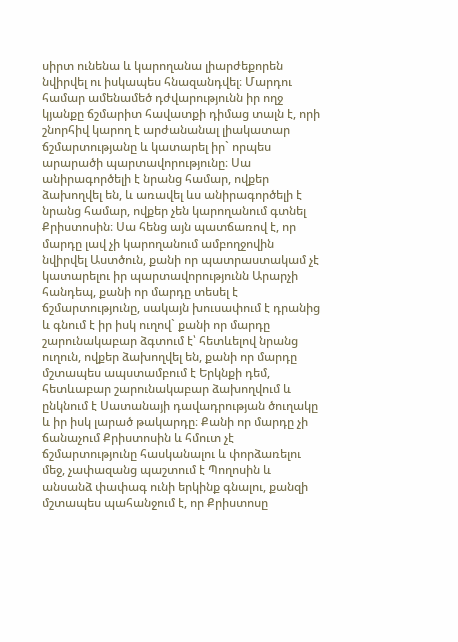սիրտ ունենա և կարողանա լիարժեքորեն նվիրվել ու իսկապես հնազանդվել։ Մարդու համար ամենամեծ դժվարությունն իր ողջ կյանքը ճշմարիտ հավատքի դիմաց տալն է, որի շնորհիվ կարող է արժանանալ լիակատար ճշմարտությանը և կատարել իր` որպես արարածի պարտավորությունը։ Սա անիրագործելի է նրանց համար, ովքեր ձախողվել են, և առավել ևս անիրագործելի է նրանց համար, ովքեր չեն կարողանում գտնել Քրիստոսին։ Սա հենց այն պատճառով է, որ մարդը լավ չի կարողանում ամբողջովին նվիրվել Աստծուն, քանի որ պատրաստակամ չէ կատարելու իր պարտավորությունն Արարչի հանդեպ, քանի որ մարդը տեսել է ճշմարտությունը, սակայն խուսափում է դրանից և գնում է իր իսկ ուղով` քանի որ մարդը շարունակաբար ձգտում է՝ հետևելով նրանց ուղուն, ովքեր ձախողվել են, քանի որ մարդը մշտապես ապստամբում է Երկնքի դեմ, հետևաբար շարունակաբար ձախողվում և ընկնում է Սատանայի դավադրության ծուղակը և իր իսկ լարած թակարդը։ Քանի որ մարդը չի ճանաչում Քրիստոսին և հմուտ չէ ճշմարտությունը հասկանալու և փորձառելու մեջ, չափազանց պաշտում է Պողոսին և անսանձ փափագ ունի երկինք գնալու, քանզի մշտապես պահանջում է, որ Քրիստոսը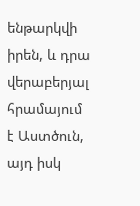ենթարկվի իրեն, և դրա վերաբերյալ հրամայում է Աստծուն, այդ իսկ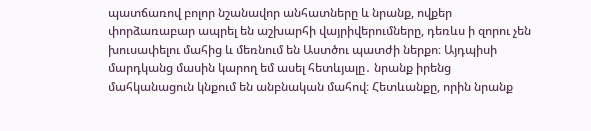պատճառով բոլոր նշանավոր անհատները և նրանք, ովքեր փորձառաբար ապրել են աշխարհի վայրիվերումները, դեռևս ի զորու չեն խուսափելու մահից և մեռնում են Աստծու պատժի ներքո։ Այդպիսի մարդկանց մասին կարող եմ ասել հետևյալը․ նրանք իրենց մահկանացուն կնքում են անբնական մահով։ Հետևանքը, որին նրանք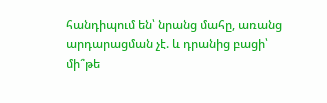հանդիպում են՝ նրանց մահը, առանց արդարացման չէ. և դրանից բացի՝ մի՞թե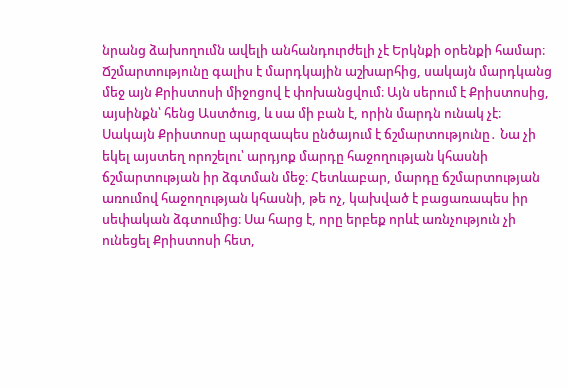նրանց ձախողումն ավելի անհանդուրժելի չէ Երկնքի օրենքի համար։ Ճշմարտությունը գալիս է մարդկային աշխարհից, սակայն մարդկանց մեջ այն Քրիստոսի միջոցով է փոխանցվում։ Այն սերում է Քրիստոսից, այսինքն՝ հենց Աստծուց, և սա մի բան է, որին մարդն ունակ չէ։ Սակայն Քրիստոսը պարզապես ընծայում է ճշմարտությունը․ Նա չի եկել այստեղ որոշելու՝ արդյոք մարդը հաջողության կհասնի ճշմարտության իր ձգտման մեջ։ Հետևաբար, մարդը ճշմարտության առումով հաջողության կհասնի, թե ոչ, կախված է բացառապես իր սեփական ձգտումից։ Սա հարց է, որը երբեք որևէ առնչություն չի ունեցել Քրիստոսի հետ,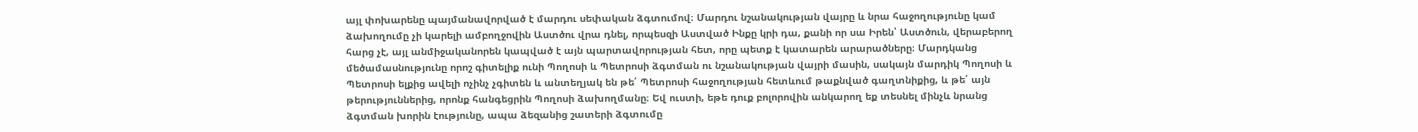այլ փոխարենը պայմանավորված է մարդու սեփական ձգտումով։ Մարդու նշանակության վայրը և նրա հաջողությունը կամ ձախողումը չի կարելի ամբողջովին Աստծու վրա դնել, որպեսզի Աստված Ինքը կրի դա, քանի որ սա Իրեն՝ Աստծուն, վերաբերող հարց չէ, այլ անմիջականորեն կապված է այն պարտավորության հետ, որը պետք է կատարեն արարածները։ Մարդկանց մեծամասնությունը որոշ գիտելիք ունի Պողոսի և Պետրոսի ձգտման ու նշանակության վայրի մասին, սակայն մարդիկ Պողոսի և Պետրոսի ելքից ավելի ոչինչ չգիտեն և անտեղյակ են թե՛ Պետրոսի հաջողության հետևում թաքնված գաղտնիքից, և թե՛ այն թերություններից, որոնք հանգեցրին Պողոսի ձախողմանը։ Եվ ուստի, եթե դուք բոլորովին անկարող եք տեսնել մինչև նրանց ձգտման խորին էությունը, ապա ձեզանից շատերի ձգտումը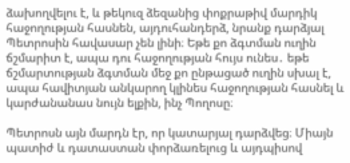ձախողվելու է, և թեկուզ ձեզանից փոքրաթիվ մարդիկ հաջողության հասնեն, այդուհանդերձ, նրանք դարձյալ Պետրոսին հավասար չեն լինի։ Եթե քո ձգտման ուղին ճշմարիտ է, ապա դու հաջողության հույս ունես․ եթե ճշմարտության ձգտման մեջ քո ընթացած ուղին սխալ է, ապա հավիտյան անկարող կլինես հաջողության հասնել և կարժանանաս նույն ելքին, ինչ Պողոսը։

Պետրոսն այն մարդն էր, որ կատարյալ դարձվեց։ Միայն պատիժ և դատաստան փորձառելուց և այդպիսով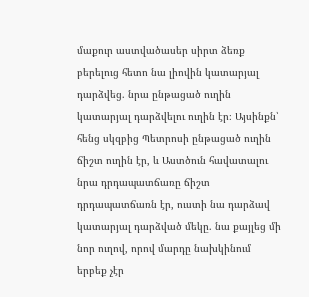մաքուր աստվածասեր սիրտ ձեռք բերելուց հետո նա լիովին կատարյալ դարձվեց. նրա ընթացած ուղին կատարյալ դարձվելու ուղին էր։ Այսինքն՝ հենց սկզբից Պետրոսի ընթացած ուղին ճիշտ ուղին էր, և Աստծուն հավատալու նրա դրդապատճառը ճիշտ դրդապատճառն էր, ուստի նա դարձավ կատարյալ դարձված մեկը. նա քայլեց մի նոր ուղով, որով մարդը նախկինում երբեք չէր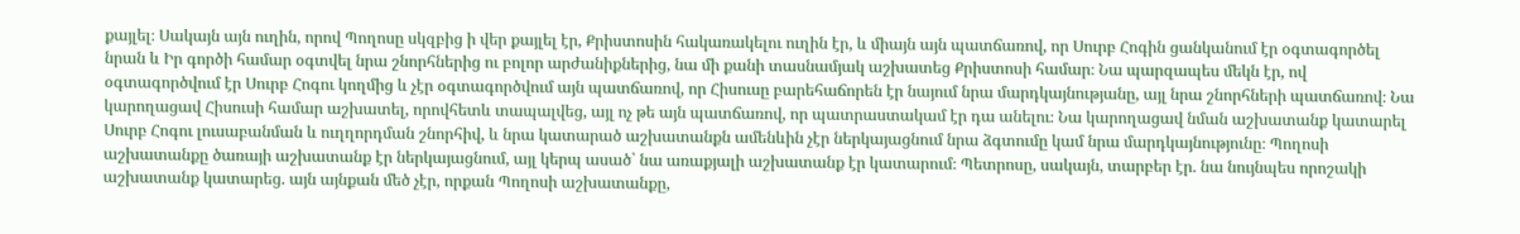քայլել։ Սակայն այն ուղին, որով Պողոսը սկզբից ի վեր քայլել էր, Քրիստոսին հակառակելու ուղին էր, և միայն այն պատճառով, որ Սուրբ Հոգին ցանկանում էր օգտագործել նրան և Իր գործի համար օգտվել նրա շնորհներից ու բոլոր արժանիքներից, նա մի քանի տասնամյակ աշխատեց Քրիստոսի համար։ Նա պարզապես մեկն էր, ով օգտագործվում էր Սուրբ Հոգու կողմից և չէր օգտագործվում այն պատճառով, որ Հիսուսը բարեհաճորեն էր նայում նրա մարդկայնությանը, այլ նրա շնորհների պատճառով։ Նա կարողացավ Հիսուսի համար աշխատել, որովհետև տապալվեց, այլ ոչ թե այն պատճառով, որ պատրաստակամ էր դա անելու։ Նա կարողացավ նման աշխատանք կատարել Սուրբ Հոգու լուսաբանման և ուղղորդման շնորհիվ, և նրա կատարած աշխատանքն ամենևին չէր ներկայացնում նրա ձգտումը կամ նրա մարդկայնությունը։ Պողոսի աշխատանքը ծառայի աշխատանք էր ներկայացնում, այլ կերպ ասած՝ նա առաքյալի աշխատանք էր կատարում։ Պետրոսը, սակայն, տարբեր էր. նա նույնպես որոշակի աշխատանք կատարեց. այն այնքան մեծ չէր, որքան Պողոսի աշխատանքը,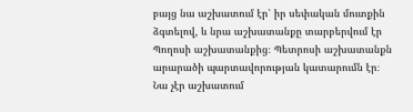բայց նա աշխատում էր՝ իր սեփական մուտքին ձգտելով, և նրա աշխատանքը տարբերվում էր Պողոսի աշխատանքից։ Պետրոսի աշխատանքն արարածի պարտավորության կատարումն էր։ Նա չէր աշխատում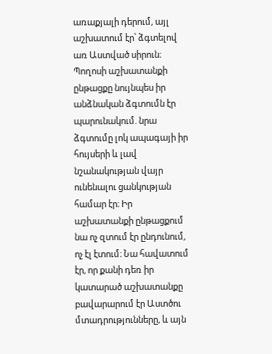առաքյալի դերում, այլ աշխատում էր՝ ձգտելով առ Աստված սիրուն։ Պողոսի աշխատանքի ընթացքը նույնպես իր անձնական ձգտումն էր պարունակում. նրա ձգտումը լոկ ապագայի իր հույսերի և լավ նշանակության վայր ունենալու ցանկության համար էր։ Իր աշխատանքի ընթացքում նա ոչ զտում էր ընդունում, ոչ էլ էտում։ Նա հավատում էր, որ քանի դեռ իր կատարած աշխատանքը բավարարում էր Աստծու մտադրությունները, և այն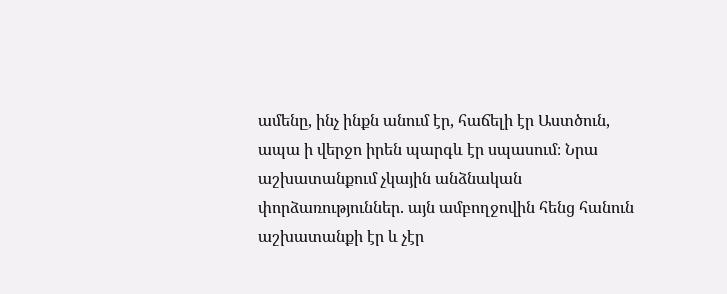ամենը, ինչ ինքն անում էր, հաճելի էր Աստծուն, ապա ի վերջո իրեն պարգև էր սպասում։ Նրա աշխատանքում չկային անձնական փորձառություններ. այն ամբողջովին հենց հանուն աշխատանքի էր և չէր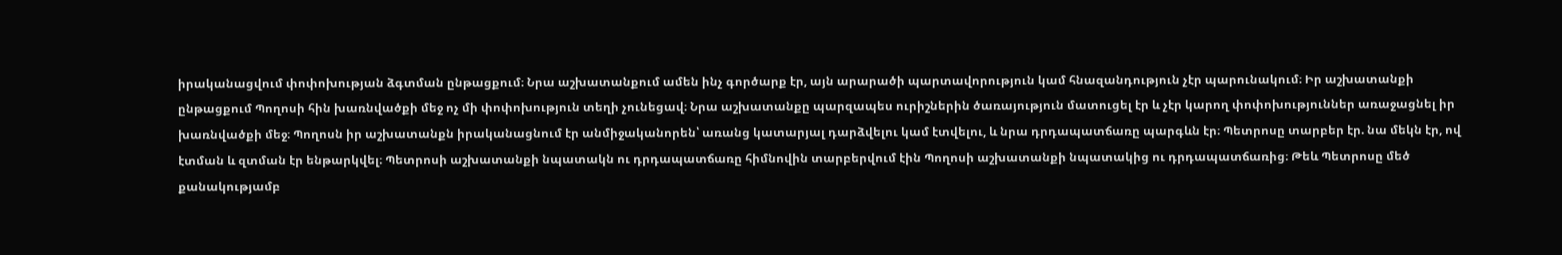իրականացվում փոփոխության ձգտման ընթացքում։ Նրա աշխատանքում ամեն ինչ գործարք էր, այն արարածի պարտավորություն կամ հնազանդություն չէր պարունակում։ Իր աշխատանքի ընթացքում Պողոսի հին խառնվածքի մեջ ոչ մի փոփոխություն տեղի չունեցավ։ Նրա աշխատանքը պարզապես ուրիշներին ծառայություն մատուցել էր և չէր կարող փոփոխություններ առաջացնել իր խառնվածքի մեջ։ Պողոսն իր աշխատանքն իրականացնում էր անմիջականորեն՝ առանց կատարյալ դարձվելու կամ էտվելու, և նրա դրդապատճառը պարգևն էր։ Պետրոսը տարբեր էր. նա մեկն էր, ով էտման և զտման էր ենթարկվել։ Պետրոսի աշխատանքի նպատակն ու դրդապատճառը հիմնովին տարբերվում էին Պողոսի աշխատանքի նպատակից ու դրդապատճառից։ Թեև Պետրոսը մեծ քանակությամբ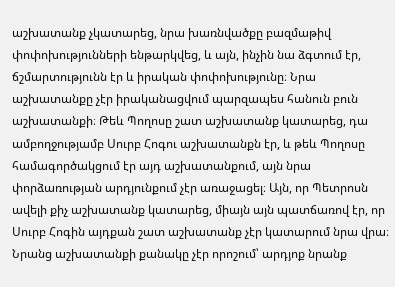աշխատանք չկատարեց, նրա խառնվածքը բազմաթիվ փոփոխությունների ենթարկվեց, և այն, ինչին նա ձգտում էր, ճշմարտությունն էր և իրական փոփոխությունը։ Նրա աշխատանքը չէր իրականացվում պարզապես հանուն բուն աշխատանքի։ Թեև Պողոսը շատ աշխատանք կատարեց, դա ամբողջությամբ Սուրբ Հոգու աշխատանքն էր, և թեև Պողոսը համագործակցում էր այդ աշխատանքում, այն նրա փորձառության արդյունքում չէր առաջացել։ Այն, որ Պետրոսն ավելի քիչ աշխատանք կատարեց, միայն այն պատճառով էր, որ Սուրբ Հոգին այդքան շատ աշխատանք չէր կատարում նրա վրա։ Նրանց աշխատանքի քանակը չէր որոշում՝ արդյոք նրանք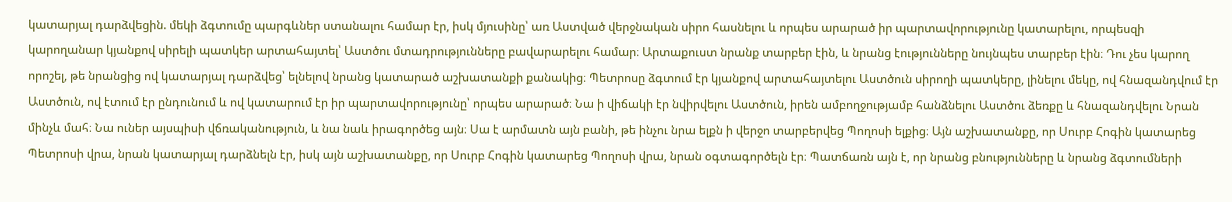կատարյալ դարձվեցին. մեկի ձգտումը պարգևներ ստանալու համար էր, իսկ մյուսինը՝ առ Աստված վերջնական սիրո հասնելու և որպես արարած իր պարտավորությունը կատարելու, որպեսզի կարողանար կյանքով սիրելի պատկեր արտահայտել՝ Աստծու մտադրությունները բավարարելու համար։ Արտաքուստ նրանք տարբեր էին, և նրանց էությունները նույնպես տարբեր էին։ Դու չես կարող որոշել, թե նրանցից ով կատարյալ դարձվեց՝ ելնելով նրանց կատարած աշխատանքի քանակից։ Պետրոսը ձգտում էր կյանքով արտահայտելու Աստծուն սիրողի պատկերը, լինելու մեկը, ով հնազանդվում էր Աստծուն, ով էտում էր ընդունում և ով կատարում էր իր պարտավորությունը՝ որպես արարած։ Նա ի վիճակի էր նվիրվելու Աստծուն, իրեն ամբողջությամբ հանձնելու Աստծու ձեռքը և հնազանդվելու Նրան մինչև մահ։ Նա ուներ այսպիսի վճռականություն, և նա նաև իրագործեց այն։ Սա է արմատն այն բանի, թե ինչու նրա ելքն ի վերջո տարբերվեց Պողոսի ելքից։ Այն աշխատանքը, որ Սուրբ Հոգին կատարեց Պետրոսի վրա, նրան կատարյալ դարձնելն էր, իսկ այն աշխատանքը, որ Սուրբ Հոգին կատարեց Պողոսի վրա, նրան օգտագործելն էր։ Պատճառն այն է, որ նրանց բնությունները և նրանց ձգտումների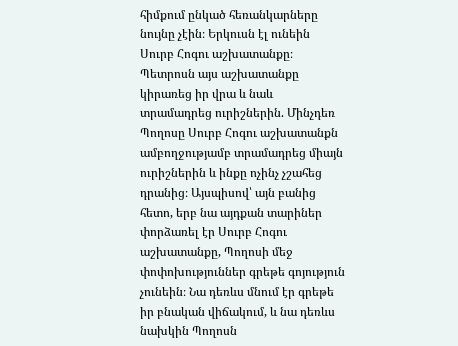հիմքում ընկած հեռանկարները նույնը չէին։ Երկուսն էլ ունեին Սուրբ Հոգու աշխատանքը։ Պետրոսն այս աշխատանքը կիրառեց իր վրա և նաև տրամադրեց ուրիշներին. Մինչդեռ Պողոսը Սուրբ Հոգու աշխատանքն ամբողջությամբ տրամադրեց միայն ուրիշներին և ինքը ոչինչ չշահեց դրանից։ Այսպիսով՝ այն բանից հետո, երբ նա այդքան տարիներ փորձառել էր Սուրբ Հոգու աշխատանքը, Պողոսի մեջ փոփոխություններ գրեթե գոյություն չունեին։ Նա դեռևս մնում էր գրեթե իր բնական վիճակում, և նա դեռևս նախկին Պողոսն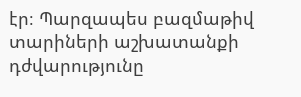էր։ Պարզապես բազմաթիվ տարիների աշխատանքի դժվարությունը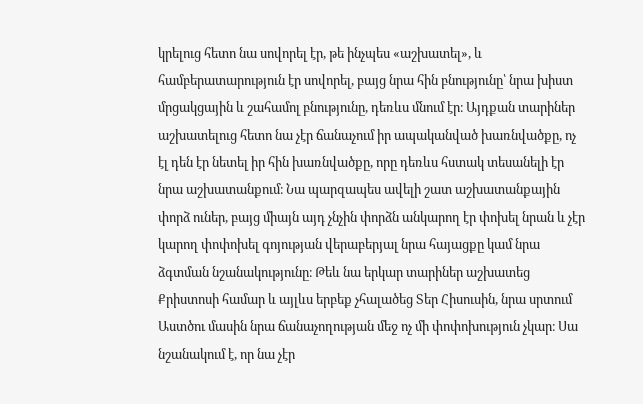կրելուց հետո նա սովորել էր, թե ինչպես «աշխատել», և համբերատարություն էր սովորել, բայց նրա հին բնությունը՝ նրա խիստ մրցակցային և շահամոլ բնությունը, դեռևս մնում էր։ Այդքան տարիներ աշխատելուց հետո նա չէր ճանաչում իր ապականված խառնվածքը, ոչ էլ դեն էր նետել իր հին խառնվածքը, որը դեռևս հստակ տեսանելի էր նրա աշխատանքում։ Նա պարզապես ավելի շատ աշխատանքային փորձ ուներ, բայց միայն այդ չնչին փորձն անկարող էր փոխել նրան և չէր կարող փոփոխել գոյության վերաբերյալ նրա հայացքը կամ նրա ձգտման նշանակությունը։ Թեև նա երկար տարիներ աշխատեց Քրիստոսի համար և այլևս երբեք չհալածեց Տեր Հիսուսին, նրա սրտում Աստծու մասին նրա ճանաչողության մեջ ոչ մի փոփոխություն չկար։ Սա նշանակում է, որ նա չէր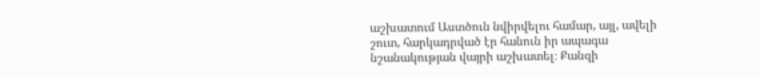աշխատում Աստծուն նվիրվելու համար, այլ, ավելի շուտ, հարկադրված էր հանուն իր ապագա նշանակության վայրի աշխատել։ Քանզի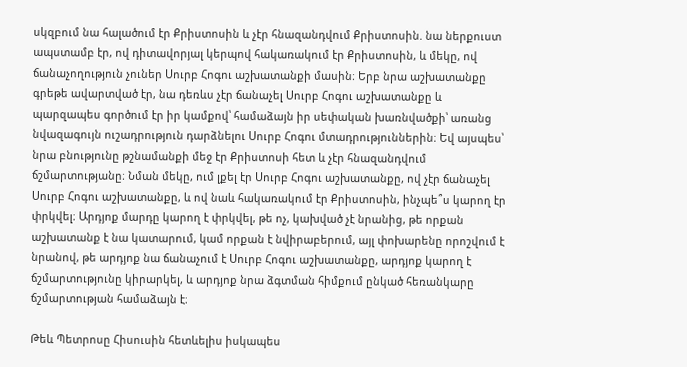սկզբում նա հալածում էր Քրիստոսին և չէր հնազանդվում Քրիստոսին. նա ներքուստ ապստամբ էր, ով դիտավորյալ կերպով հակառակում էր Քրիստոսին, և մեկը, ով ճանաչողություն չուներ Սուրբ Հոգու աշխատանքի մասին։ Երբ նրա աշխատանքը գրեթե ավարտված էր, նա դեռևս չէր ճանաչել Սուրբ Հոգու աշխատանքը և պարզապես գործում էր իր կամքով՝ համաձայն իր սեփական խառնվածքի՝ առանց նվազագույն ուշադրություն դարձնելու Սուրբ Հոգու մտադրություններին։ Եվ այսպես՝ նրա բնությունը թշնամանքի մեջ էր Քրիստոսի հետ և չէր հնազանդվում ճշմարտությանը։ Նման մեկը, ում լքել էր Սուրբ Հոգու աշխատանքը, ով չէր ճանաչել Սուրբ Հոգու աշխատանքը, և ով նաև հակառակում էր Քրիստոսին, ինչպե՞ս կարող էր փրկվել։ Արդյոք մարդը կարող է փրկվել, թե ոչ, կախված չէ նրանից, թե որքան աշխատանք է նա կատարում, կամ որքան է նվիրաբերում, այլ փոխարենը որոշվում է նրանով, թե արդյոք նա ճանաչում է Սուրբ Հոգու աշխատանքը, արդյոք կարող է ճշմարտությունը կիրարկել, և արդյոք նրա ձգտման հիմքում ընկած հեռանկարը ճշմարտության համաձայն է։

Թեև Պետրոսը Հիսուսին հետևելիս իսկապես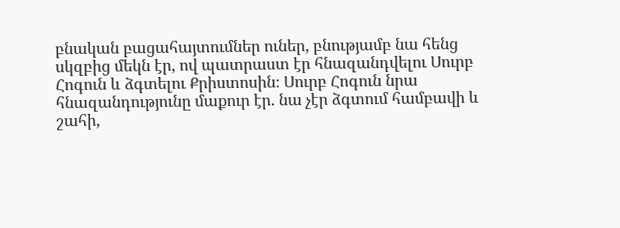բնական բացահայտումներ ուներ, բնությամբ նա հենց սկզբից մեկն էր, ով պատրաստ էր հնազանդվելու Սուրբ Հոգուն և ձգտելու Քրիստոսին։ Սուրբ Հոգուն նրա հնազանդությունը մաքուր էր. նա չէր ձգտում համբավի և շահի,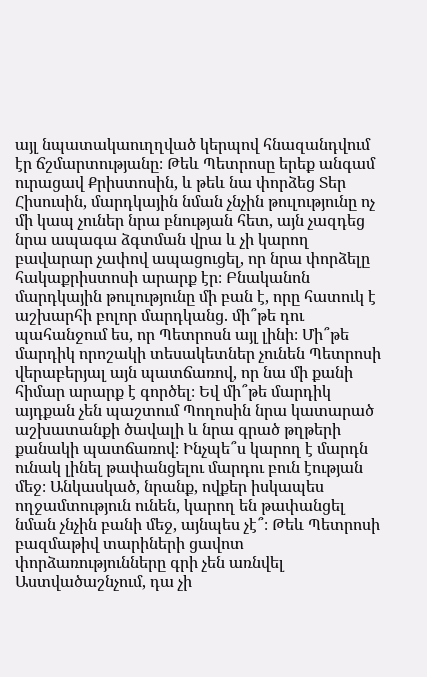այլ նպատակաուղղված կերպով հնազանդվում էր ճշմարտությանը։ Թեև Պետրոսը երեք անգամ ուրացավ Քրիստոսին, և թեև նա փորձեց Տեր Հիսուսին, մարդկային նման չնչին թուլությունը ոչ մի կապ չուներ նրա բնության հետ, այն չազդեց նրա ապագա ձգտման վրա և չի կարող բավարար չափով ապացուցել, որ նրա փորձելը հակաքրիստոսի արարք էր։ Բնականոն մարդկային թուլությունը մի բան է, որը հատուկ է աշխարհի բոլոր մարդկանց. մի՞թե դու պահանջում ես, որ Պետրոսն այլ լինի։ Մի՞թե մարդիկ որոշակի տեսակետներ չունեն Պետրոսի վերաբերյալ այն պատճառով, որ նա մի քանի հիմար արարք է գործել։ Եվ մի՞թե մարդիկ այդքան չեն պաշտում Պողոսին նրա կատարած աշխատանքի ծավալի և նրա գրած թղթերի քանակի պատճառով։ Ինչպե՞ս կարող է մարդն ունակ լինել թափանցելու մարդու բուն էության մեջ։ Անկասկած, նրանք, ովքեր իսկապես ողջամտություն ունեն, կարող են թափանցել նման չնչին բանի մեջ, այնպես չէ՞։ Թեև Պետրոսի բազմաթիվ տարիների ցավոտ փորձառությունները գրի չեն առնվել Աստվածաշնչում, դա չի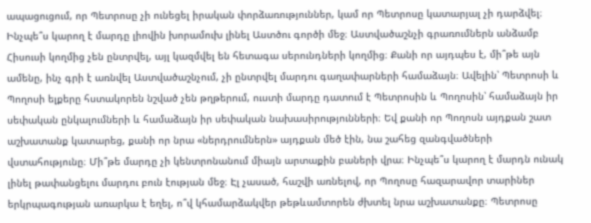ապացուցում, որ Պետրոսը չի ունեցել իրական փորձառություններ, կամ որ Պետրոսը կատարյալ չի դարձվել։ Ինչպե՞ս կարող է մարդը լիովին խորամուխ լինել Աստծու գործի մեջ։ Աստվածաշնչի գրառումներն անձամբ Հիսուսի կողմից չեն ընտրվել, այլ կազմվել են հետագա սերունդների կողմից։ Քանի որ այդպես է, մի՞թե այն ամենը, ինչ գրի է առնվել Աստվածաշնչում, չի ընտրվել մարդու գաղափարների համաձայն։ Ավելին՝ Պետրոսի և Պողոսի ելքերը հստակորեն նշված չեն թղթերում, ուստի մարդը դատում է Պետրոսին և Պողոսին՝ համաձայն իր սեփական ընկալումների և համաձայն իր սեփական նախասիրությունների։ Եվ քանի որ Պողոսն այդքան շատ աշխատանք կատարեց, քանի որ նրա «ներդրումներն» այդքան մեծ էին, նա շահեց զանգվածների վստահությունը։ Մի՞թե մարդը չի կենտրոնանում միայն արտաքին բաների վրա։ Ինչպե՞ս կարող է մարդն ունակ լինել թափանցելու մարդու բուն էության մեջ։ Էլ չասած, հաշվի առնելով, որ Պողոսը հազարավոր տարիներ երկրպագության առարկա է եղել, ո՞վ կհամարձակվեր թեթևամտորեն ժխտել նրա աշխատանքը։ Պետրոսը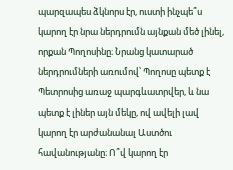պարզապես ձկնորս էր, ուստի ինչպե՞ս կարող էր նրա ներդրումն այնքան մեծ լինել, որքան Պողոսինը։ Նրանց կատարած ներդրումների առումով՝ Պողոսը պետք է Պետրոսից առաջ պարգևատրվեր, և նա պետք է լիներ այն մեկը, ով ավելի լավ կարող էր արժանանալ Աստծու հավանությանը։ Ո՞վ կարող էր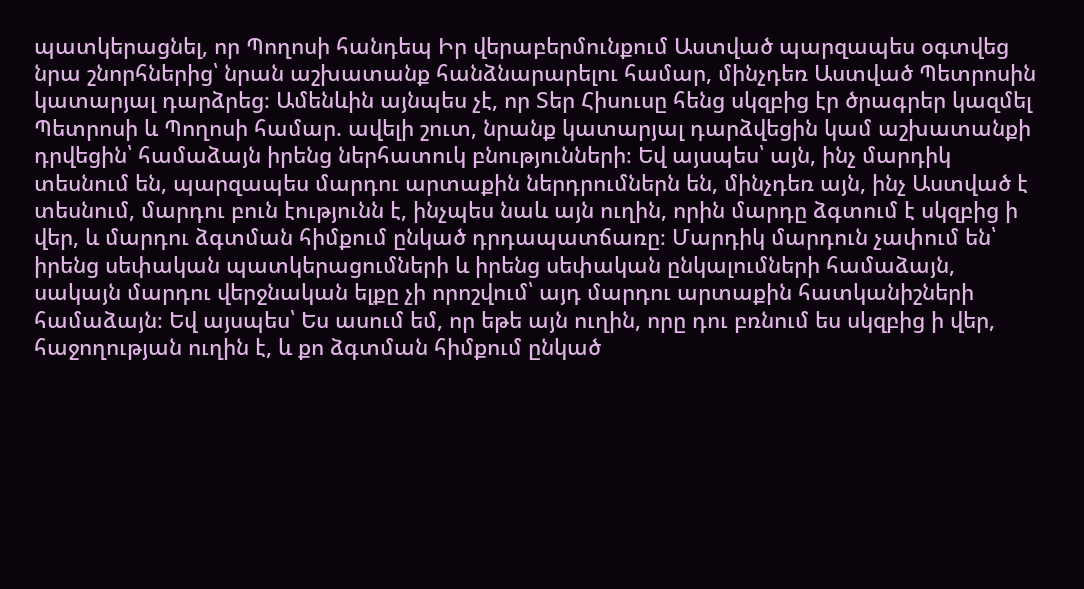պատկերացնել, որ Պողոսի հանդեպ Իր վերաբերմունքում Աստված պարզապես օգտվեց նրա շնորհներից՝ նրան աշխատանք հանձնարարելու համար, մինչդեռ Աստված Պետրոսին կատարյալ դարձրեց։ Ամենևին այնպես չէ, որ Տեր Հիսուսը հենց սկզբից էր ծրագրեր կազմել Պետրոսի և Պողոսի համար. ավելի շուտ, նրանք կատարյալ դարձվեցին կամ աշխատանքի դրվեցին՝ համաձայն իրենց ներհատուկ բնությունների։ Եվ այսպես՝ այն, ինչ մարդիկ տեսնում են, պարզապես մարդու արտաքին ներդրումներն են, մինչդեռ այն, ինչ Աստված է տեսնում, մարդու բուն էությունն է, ինչպես նաև այն ուղին, որին մարդը ձգտում է սկզբից ի վեր, և մարդու ձգտման հիմքում ընկած դրդապատճառը։ Մարդիկ մարդուն չափում են՝ իրենց սեփական պատկերացումների և իրենց սեփական ընկալումների համաձայն, սակայն մարդու վերջնական ելքը չի որոշվում՝ այդ մարդու արտաքին հատկանիշների համաձայն։ Եվ այսպես՝ Ես ասում եմ, որ եթե այն ուղին, որը դու բռնում ես սկզբից ի վեր, հաջողության ուղին է, և քո ձգտման հիմքում ընկած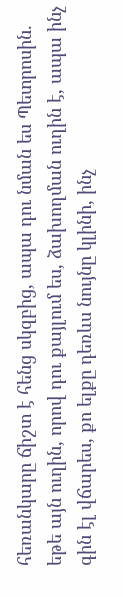հեռանկարը ճիշտ է հենց սկզբից, ապա դու նման ես Պետրոսին. եթե այն ուղին, որով դու քայլում ես, ձախողման ուղին է, ապա ինչ գին էլ վճարես, քո ելքը դեռևս նույնը կլինի, ինչ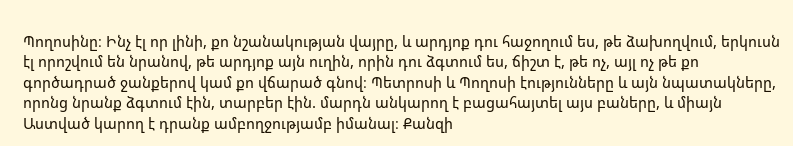Պողոսինը։ Ինչ էլ որ լինի, քո նշանակության վայրը, և արդյոք դու հաջողում ես, թե ձախողվում, երկուսն էլ որոշվում են նրանով, թե արդյոք այն ուղին, որին դու ձգտում ես, ճիշտ է, թե ոչ, այլ ոչ թե քո գործադրած ջանքերով կամ քո վճարած գնով։ Պետրոսի և Պողոսի էությունները և այն նպատակները, որոնց նրանք ձգտում էին, տարբեր էին. մարդն անկարող է բացահայտել այս բաները, և միայն Աստված կարող է դրանք ամբողջությամբ իմանալ։ Քանզի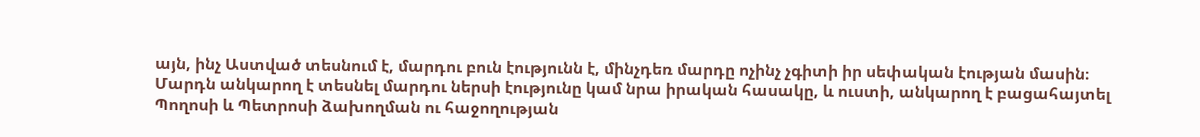այն, ինչ Աստված տեսնում է, մարդու բուն էությունն է, մինչդեռ մարդը ոչինչ չգիտի իր սեփական էության մասին։ Մարդն անկարող է տեսնել մարդու ներսի էությունը կամ նրա իրական հասակը, և ուստի, անկարող է բացահայտել Պողոսի և Պետրոսի ձախողման ու հաջողության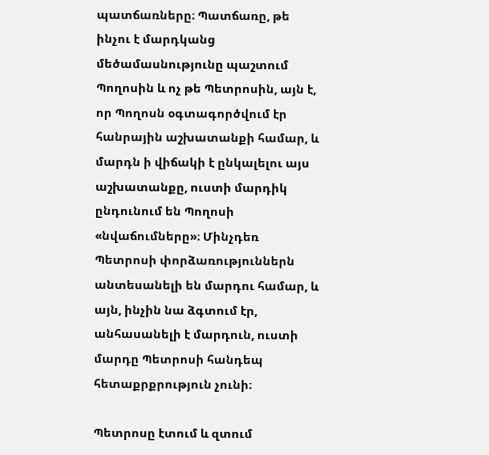պատճառները։ Պատճառը, թե ինչու է մարդկանց մեծամասնությունը պաշտում Պողոսին և ոչ թե Պետրոսին, այն է, որ Պողոսն օգտագործվում էր հանրային աշխատանքի համար, և մարդն ի վիճակի է ընկալելու այս աշխատանքը, ուստի մարդիկ ընդունում են Պողոսի «նվաճումները»։ Մինչդեռ Պետրոսի փորձառություններն անտեսանելի են մարդու համար, և այն, ինչին նա ձգտում էր, անհասանելի է մարդուն, ուստի մարդը Պետրոսի հանդեպ հետաքրքրություն չունի։

Պետրոսը էտում և զտում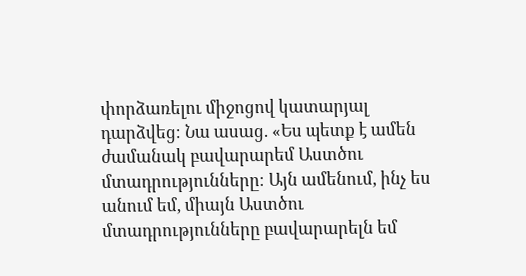փորձառելու միջոցով կատարյալ դարձվեց։ Նա ասաց. «Ես պետք է ամեն ժամանակ բավարարեմ Աստծու մտադրությունները։ Այն ամենում, ինչ ես անում եմ, միայն Աստծու մտադրությունները բավարարելն եմ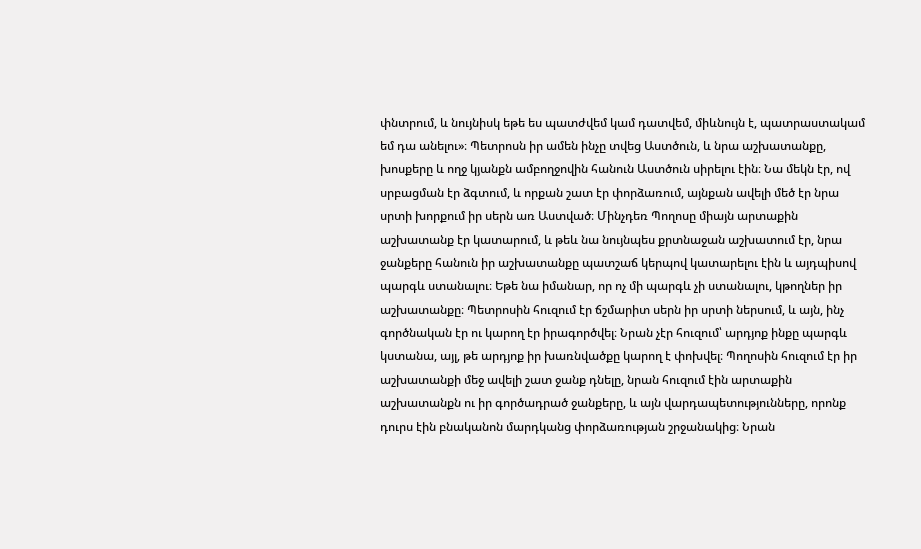փնտրում, և նույնիսկ եթե ես պատժվեմ կամ դատվեմ, միևնույն է, պատրաստակամ եմ դա անելու»։ Պետրոսն իր ամեն ինչը տվեց Աստծուն, և նրա աշխատանքը, խոսքերը և ողջ կյանքն ամբողջովին հանուն Աստծուն սիրելու էին։ Նա մեկն էր, ով սրբացման էր ձգտում, և որքան շատ էր փորձառում, այնքան ավելի մեծ էր նրա սրտի խորքում իր սերն առ Աստված։ Մինչդեռ Պողոսը միայն արտաքին աշխատանք էր կատարում, և թեև նա նույնպես քրտնաջան աշխատում էր, նրա ջանքերը հանուն իր աշխատանքը պատշաճ կերպով կատարելու էին և այդպիսով պարգև ստանալու։ Եթե նա իմանար, որ ոչ մի պարգև չի ստանալու, կթողներ իր աշխատանքը։ Պետրոսին հուզում էր ճշմարիտ սերն իր սրտի ներսում, և այն, ինչ գործնական էր ու կարող էր իրագործվել։ Նրան չէր հուզում՝ արդյոք ինքը պարգև կստանա, այլ, թե արդյոք իր խառնվածքը կարող է փոխվել։ Պողոսին հուզում էր իր աշխատանքի մեջ ավելի շատ ջանք դնելը, նրան հուզում էին արտաքին աշխատանքն ու իր գործադրած ջանքերը, և այն վարդապետությունները, որոնք դուրս էին բնականոն մարդկանց փորձառության շրջանակից։ Նրան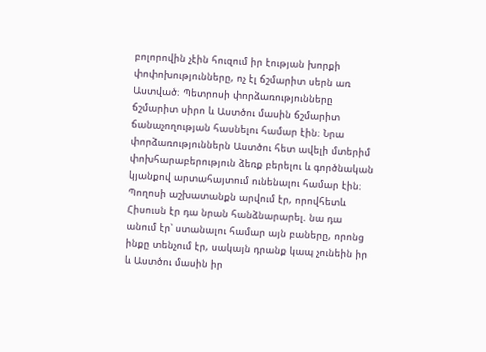բոլորովին չէին հուզում իր էության խորքի փոփոխությունները, ոչ էլ ճշմարիտ սերն առ Աստված։ Պետրոսի փորձառությունները ճշմարիտ սիրո և Աստծու մասին ճշմարիտ ճանաչողության հասնելու համար էին։ Նրա փորձառություններն Աստծու հետ ավելի մտերիմ փոխհարաբերություն ձեռք բերելու և գործնական կյանքով արտահայտում ունենալու համար էին։ Պողոսի աշխատանքն արվում էր, որովհետև Հիսուսն էր դա նրան հանձնարարել. նա դա անում էր՝ ստանալու համար այն բաները, որոնց ինքը տենչում էր, սակայն դրանք կապ չունեին իր և Աստծու մասին իր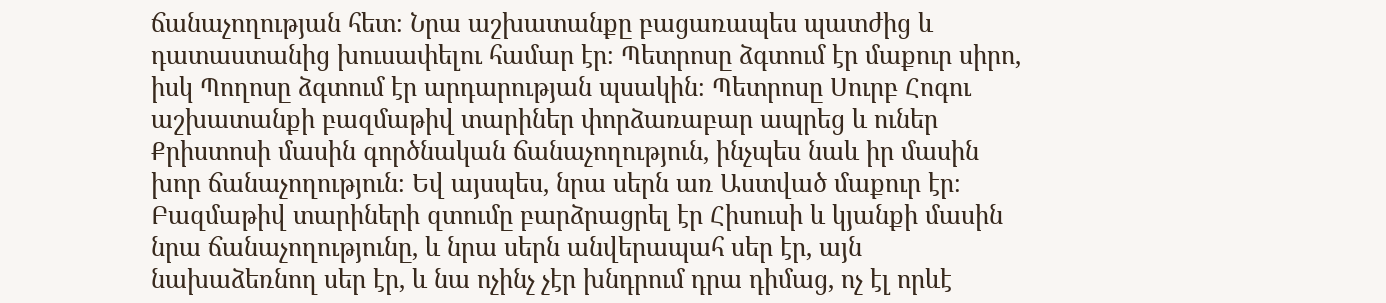ճանաչողության հետ։ Նրա աշխատանքը բացառապես պատժից և դատաստանից խուսափելու համար էր։ Պետրոսը ձգտում էր մաքուր սիրո, իսկ Պողոսը ձգտում էր արդարության պսակին։ Պետրոսը Սուրբ Հոգու աշխատանքի բազմաթիվ տարիներ փորձառաբար ապրեց և ուներ Քրիստոսի մասին գործնական ճանաչողություն, ինչպես նաև իր մասին խոր ճանաչողություն։ Եվ այսպես, նրա սերն առ Աստված մաքուր էր։ Բազմաթիվ տարիների զտումը բարձրացրել էր Հիսուսի և կյանքի մասին նրա ճանաչողությունը, և նրա սերն անվերապահ սեր էր, այն նախաձեռնող սեր էր, և նա ոչինչ չէր խնդրում դրա դիմաց, ոչ էլ որևէ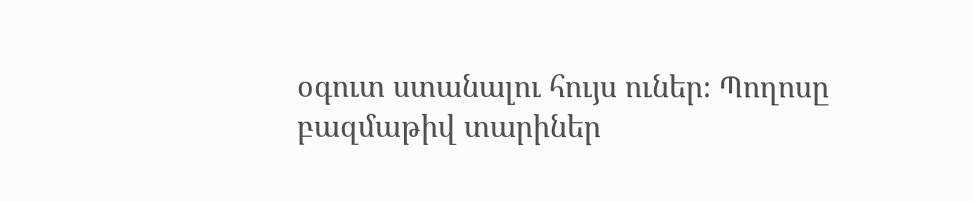օգուտ ստանալու հույս ուներ։ Պողոսը բազմաթիվ տարիներ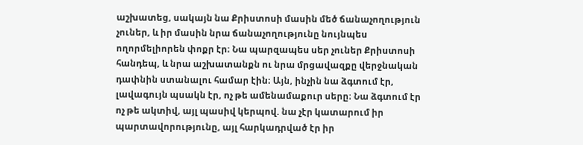աշխատեց, սակայն նա Քրիստոսի մասին մեծ ճանաչողություն չուներ, և իր մասին նրա ճանաչողությունը նույնպես ողորմելիորեն փոքր էր։ Նա պարզապես սեր չուներ Քրիստոսի հանդեպ, և նրա աշխատանքն ու նրա մրցավազքը վերջնական դափնին ստանալու համար էին։ Այն, ինչին նա ձգտում էր, լավագույն պսակն էր, ոչ թե ամենամաքուր սերը։ Նա ձգտում էր ոչ թե ակտիվ, այլ պասիվ կերպով. նա չէր կատարում իր պարտավորությունը, այլ հարկադրված էր իր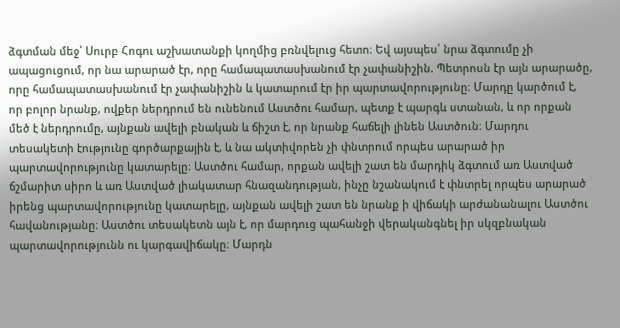ձգտման մեջ՝ Սուրբ Հոգու աշխատանքի կողմից բռնվելուց հետո։ Եվ այսպես՝ նրա ձգտումը չի ապացուցում, որ նա արարած էր, որը համապատասխանում էր չափանիշին. Պետրոսն էր այն արարածը, որը համապատասխանում էր չափանիշին և կատարում էր իր պարտավորությունը։ Մարդը կարծում է, որ բոլոր նրանք, ովքեր ներդրում են ունենում Աստծու համար, պետք է պարգև ստանան, և որ որքան մեծ է ներդրումը, այնքան ավելի բնական և ճիշտ է, որ նրանք հաճելի լինեն Աստծուն։ Մարդու տեսակետի էությունը գործարքային է, և նա ակտիվորեն չի փնտրում որպես արարած իր պարտավորությունը կատարելը։ Աստծու համար, որքան ավելի շատ են մարդիկ ձգտում առ Աստված ճշմարիտ սիրո և առ Աստված լիակատար հնազանդության, ինչը նշանակում է փնտրել որպես արարած իրենց պարտավորությունը կատարելը, այնքան ավելի շատ են նրանք ի վիճակի արժանանալու Աստծու հավանությանը։ Աստծու տեսակետն այն է, որ մարդուց պահանջի վերականգնել իր սկզբնական պարտավորությունն ու կարգավիճակը։ Մարդն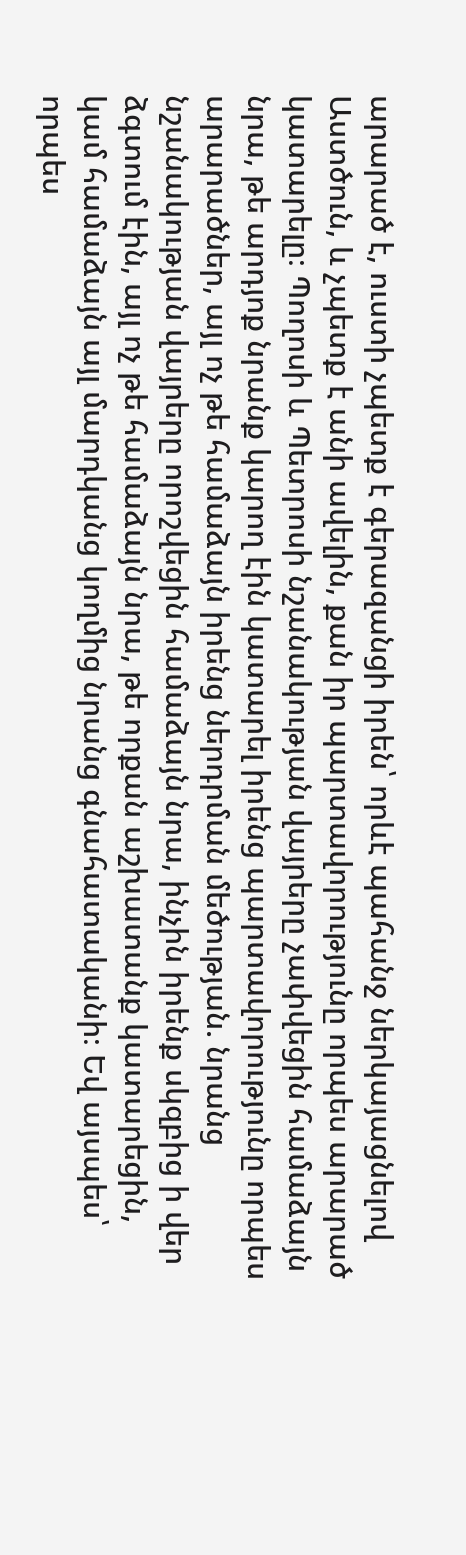արարած է, ուստի չպետք է գերազանցի իրեն՝ որևէ պահանջ ներկայացնելով Աստծուն, և չպետք է անի ավելին, քան իր պարտավորությունը որպես արարած կատարելը։ Պողոսի և Պետրոսի նշանակության վայրերը չափվեցին համաձայն նրա, թե արդյոք նրանք կարող էին կատարել իրենց պարտավորությունը որպես արարածներ, այլ ոչ թե համաձայն իրենց ներդրման մեծության. նրանց նշանակության վայրերը որոշվեցին համաձայն նրա, ինչին իրենք սկզբից ի վեր ձգտում էին, այլ ոչ թե համաձայն նրա, թե որքան աշխատանք կատարեցին, կամ համաձայն այլ մարդկանց կողմից նրանց գնահատականի։ Եվ այսպես՝ որպես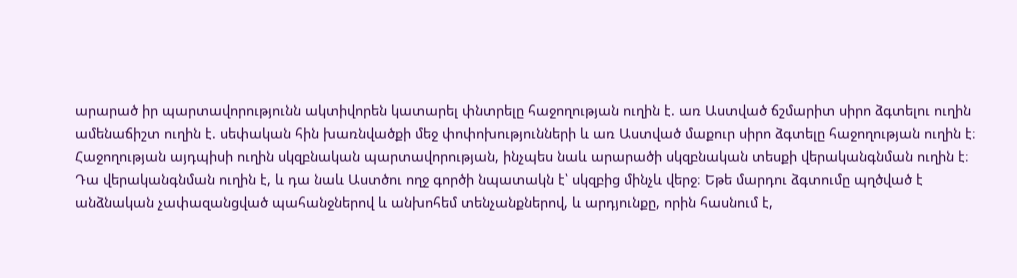արարած իր պարտավորությունն ակտիվորեն կատարել փնտրելը հաջողության ուղին է. առ Աստված ճշմարիտ սիրո ձգտելու ուղին ամենաճիշտ ուղին է. սեփական հին խառնվածքի մեջ փոփոխությունների և առ Աստված մաքուր սիրո ձգտելը հաջողության ուղին է։ Հաջողության այդպիսի ուղին սկզբնական պարտավորության, ինչպես նաև արարածի սկզբնական տեսքի վերականգնման ուղին է։ Դա վերականգնման ուղին է, և դա նաև Աստծու ողջ գործի նպատակն է՝ սկզբից մինչև վերջ։ Եթե մարդու ձգտումը պղծված է անձնական չափազանցված պահանջներով և անխոհեմ տենչանքներով, և արդյունքը, որին հասնում է,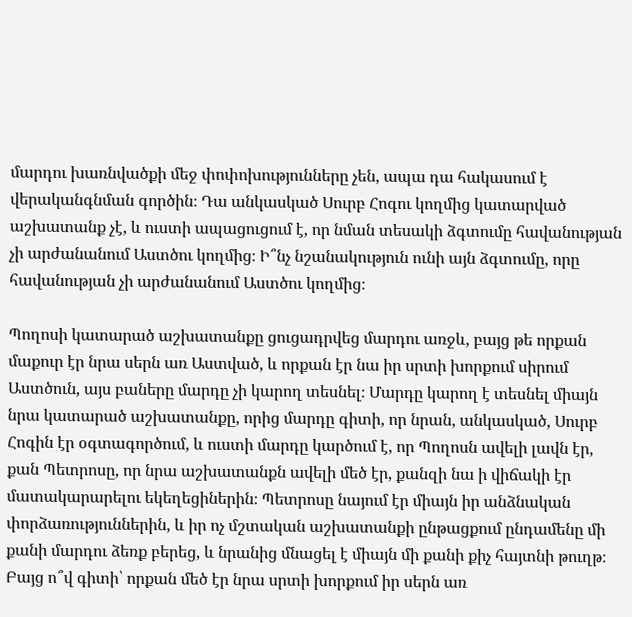մարդու խառնվածքի մեջ փոփոխությունները չեն, ապա դա հակասում է վերականգնման գործին։ Դա անկասկած Սուրբ Հոգու կողմից կատարված աշխատանք չէ, և ուստի ապացուցում է, որ նման տեսակի ձգտումը հավանության չի արժանանում Աստծու կողմից։ Ի՞նչ նշանակություն ունի այն ձգտումը, որը հավանության չի արժանանում Աստծու կողմից։

Պողոսի կատարած աշխատանքը ցուցադրվեց մարդու առջև, բայց թե որքան մաքուր էր նրա սերն առ Աստված, և որքան էր նա իր սրտի խորքում սիրում Աստծուն, այս բաները մարդը չի կարող տեսնել։ Մարդը կարող է տեսնել միայն նրա կատարած աշխատանքը, որից մարդը գիտի, որ նրան, անկասկած, Սուրբ Հոգին էր օգտագործում, և ուստի մարդը կարծում է, որ Պողոսն ավելի լավն էր, քան Պետրոսը, որ նրա աշխատանքն ավելի մեծ էր, քանզի նա ի վիճակի էր մատակարարելու եկեղեցիներին։ Պետրոսը նայում էր միայն իր անձնական փորձառություններին, և իր ոչ մշտական աշխատանքի ընթացքում ընդամենը մի քանի մարդու ձեռք բերեց, և նրանից մնացել է միայն մի քանի քիչ հայտնի թուղթ։ Բայց ո՞վ գիտի՝ որքան մեծ էր նրա սրտի խորքում իր սերն առ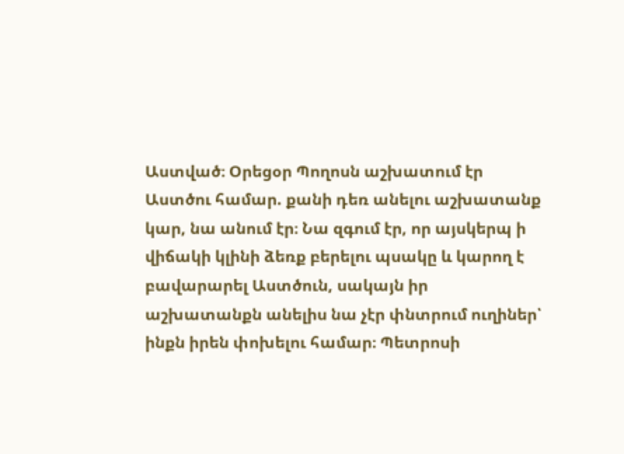Աստված։ Օրեցօր Պողոսն աշխատում էր Աստծու համար. քանի դեռ անելու աշխատանք կար, նա անում էր։ Նա զգում էր, որ այսկերպ ի վիճակի կլինի ձեռք բերելու պսակը և կարող է բավարարել Աստծուն, սակայն իր աշխատանքն անելիս նա չէր փնտրում ուղիներ՝ ինքն իրեն փոխելու համար։ Պետրոսի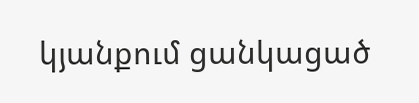կյանքում ցանկացած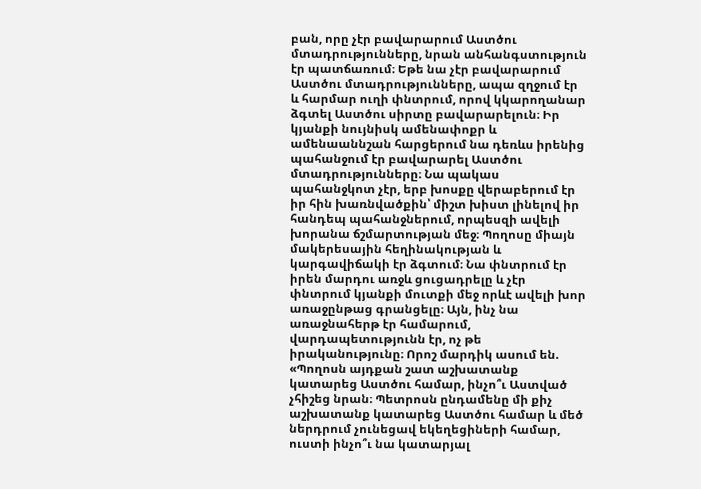բան, որը չէր բավարարում Աստծու մտադրությունները, նրան անհանգստություն էր պատճառում։ Եթե նա չէր բավարարում Աստծու մտադրությունները, ապա զղջում էր և հարմար ուղի փնտրում, որով կկարողանար ձգտել Աստծու սիրտը բավարարելուն։ Իր կյանքի նույնիսկ ամենափոքր և ամենաաննշան հարցերում նա դեռևս իրենից պահանջում էր բավարարել Աստծու մտադրությունները։ Նա պակաս պահանջկոտ չէր, երբ խոսքը վերաբերում էր իր հին խառնվածքին՝ միշտ խիստ լինելով իր հանդեպ պահանջներում, որպեսզի ավելի խորանա ճշմարտության մեջ։ Պողոսը միայն մակերեսային հեղինակության և կարգավիճակի էր ձգտում։ Նա փնտրում էր իրեն մարդու առջև ցուցադրելը և չէր փնտրում կյանքի մուտքի մեջ որևէ ավելի խոր առաջընթաց գրանցելը։ Այն, ինչ նա առաջնահերթ էր համարում, վարդապետությունն էր, ոչ թե իրականությունը։ Որոշ մարդիկ ասում են. «Պողոսն այդքան շատ աշխատանք կատարեց Աստծու համար, ինչո՞ւ Աստված չհիշեց նրան։ Պետրոսն ընդամենը մի քիչ աշխատանք կատարեց Աստծու համար և մեծ ներդրում չունեցավ եկեղեցիների համար, ուստի ինչո՞ւ նա կատարյալ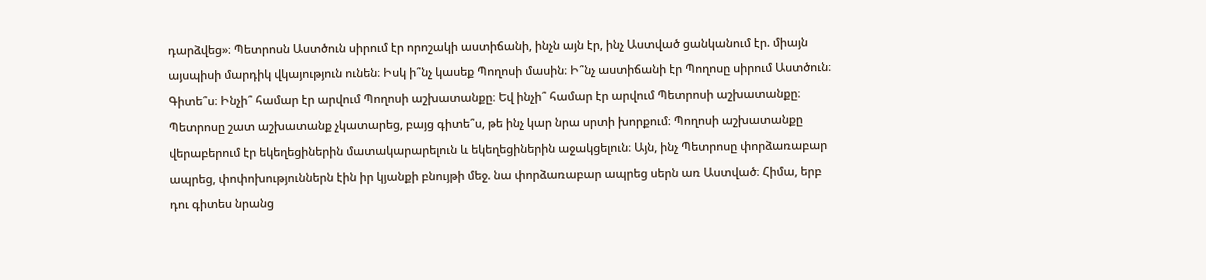դարձվեց»։ Պետրոսն Աստծուն սիրում էր որոշակի աստիճանի, ինչն այն էր, ինչ Աստված ցանկանում էր. միայն այսպիսի մարդիկ վկայություն ունեն։ Իսկ ի՞նչ կասեք Պողոսի մասին։ Ի՞նչ աստիճանի էր Պողոսը սիրում Աստծուն։ Գիտե՞ս։ Ինչի՞ համար էր արվում Պողոսի աշխատանքը։ Եվ ինչի՞ համար էր արվում Պետրոսի աշխատանքը։ Պետրոսը շատ աշխատանք չկատարեց, բայց գիտե՞ս, թե ինչ կար նրա սրտի խորքում։ Պողոսի աշխատանքը վերաբերում էր եկեղեցիներին մատակարարելուն և եկեղեցիներին աջակցելուն։ Այն, ինչ Պետրոսը փորձառաբար ապրեց, փոփոխություններն էին իր կյանքի բնույթի մեջ. նա փորձառաբար ապրեց սերն առ Աստված։ Հիմա, երբ դու գիտես նրանց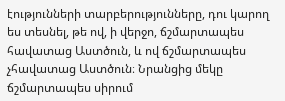էությունների տարբերությունները, դու կարող ես տեսնել, թե ով, ի վերջո, ճշմարտապես հավատաց Աստծուն, և ով ճշմարտապես չհավատաց Աստծուն։ Նրանցից մեկը ճշմարտապես սիրում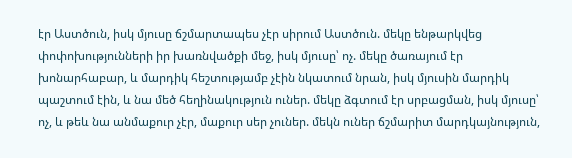էր Աստծուն, իսկ մյուսը ճշմարտապես չէր սիրում Աստծուն. մեկը ենթարկվեց փոփոխությունների իր խառնվածքի մեջ, իսկ մյուսը՝ ոչ. մեկը ծառայում էր խոնարհաբար, և մարդիկ հեշտությամբ չէին նկատում նրան, իսկ մյուսին մարդիկ պաշտում էին, և նա մեծ հեղինակություն ուներ. մեկը ձգտում էր սրբացման, իսկ մյուսը՝ ոչ, և թեև նա անմաքուր չէր, մաքուր սեր չուներ. մեկն ուներ ճշմարիտ մարդկայնություն,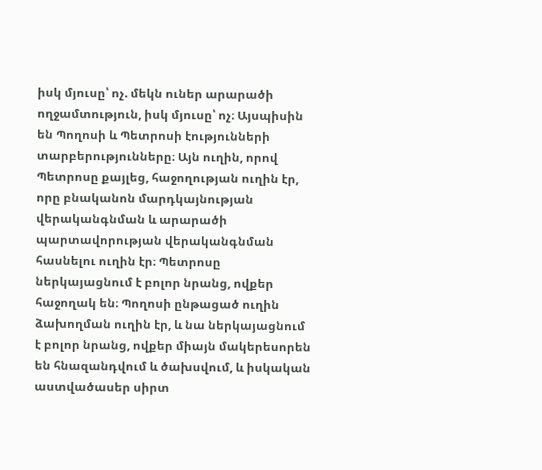իսկ մյուսը՝ ոչ. մեկն ուներ արարածի ողջամտություն, իսկ մյուսը՝ ոչ։ Այսպիսին են Պողոսի և Պետրոսի էությունների տարբերությունները։ Այն ուղին, որով Պետրոսը քայլեց, հաջողության ուղին էր, որը բնականոն մարդկայնության վերականգնման և արարածի պարտավորության վերականգնման հասնելու ուղին էր։ Պետրոսը ներկայացնում է բոլոր նրանց, ովքեր հաջողակ են։ Պողոսի ընթացած ուղին ձախողման ուղին էր, և նա ներկայացնում է բոլոր նրանց, ովքեր միայն մակերեսորեն են հնազանդվում և ծախսվում, և իսկական աստվածասեր սիրտ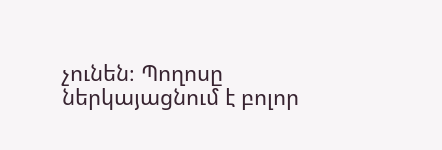չունեն։ Պողոսը ներկայացնում է բոլոր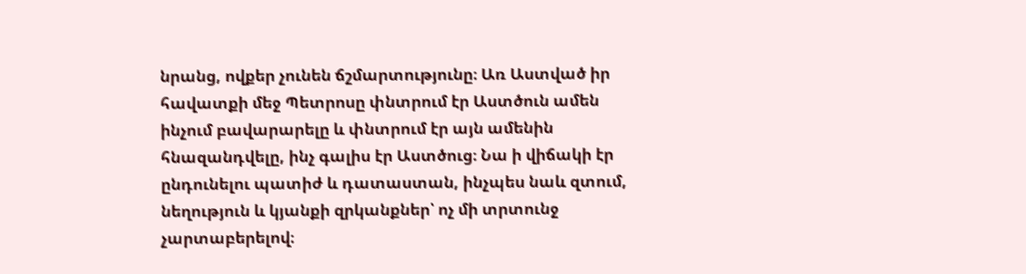նրանց, ովքեր չունեն ճշմարտությունը։ Առ Աստված իր հավատքի մեջ Պետրոսը փնտրում էր Աստծուն ամեն ինչում բավարարելը և փնտրում էր այն ամենին հնազանդվելը, ինչ գալիս էր Աստծուց։ Նա ի վիճակի էր ընդունելու պատիժ և դատաստան, ինչպես նաև զտում, նեղություն և կյանքի զրկանքներ՝ ոչ մի տրտունջ չարտաբերելով։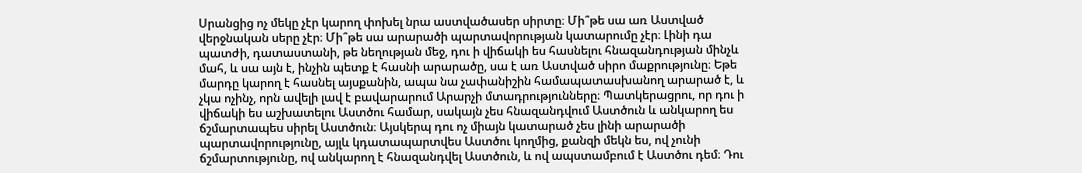Սրանցից ոչ մեկը չէր կարող փոխել նրա աստվածասեր սիրտը։ Մի՞թե սա առ Աստված վերջնական սերը չէր։ Մի՞թե սա արարածի պարտավորության կատարումը չէր։ Լինի դա պատժի, դատաստանի, թե նեղության մեջ, դու ի վիճակի ես հասնելու հնազանդության մինչև մահ, և սա այն է, ինչին պետք է հասնի արարածը, սա է առ Աստված սիրո մաքրությունը։ Եթե մարդը կարող է հասնել այսքանին, ապա նա չափանիշին համապատասխանող արարած է, և չկա ոչինչ, որն ավելի լավ է բավարարում Արարչի մտադրությունները։ Պատկերացրու, որ դու ի վիճակի ես աշխատելու Աստծու համար, սակայն չես հնազանդվում Աստծուն և անկարող ես ճշմարտապես սիրել Աստծուն։ Այսկերպ դու ոչ միայն կատարած չես լինի արարածի պարտավորությունը, այլև կդատապարտվես Աստծու կողմից, քանզի մեկն ես, ով չունի ճշմարտությունը, ով անկարող է հնազանդվել Աստծուն, և ով ապստամբում է Աստծու դեմ։ Դու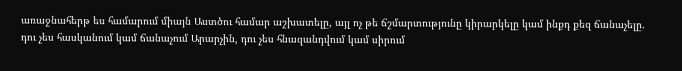առաջնահերթ ես համարում միայն Աստծու համար աշխատելը, այլ ոչ թե ճշմարտությունը կիրարկելը կամ ինքդ քեզ ճանաչելը. դու չես հասկանում կամ ճանաչում Արարչին, դու չես հնազանդվում կամ սիրում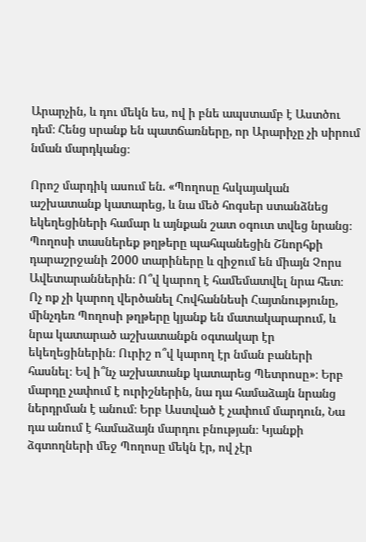Արարչին, և դու մեկն ես, ով ի բնե ապստամբ է Աստծու դեմ։ Հենց սրանք են պատճառները, որ Արարիչը չի սիրում նման մարդկանց։

Որոշ մարդիկ ասում են. «Պողոսը հսկայական աշխատանք կատարեց, և նա մեծ հոգսեր ստանձնեց եկեղեցիների համար և այնքան շատ օգուտ տվեց նրանց։ Պողոսի տասներեք թղթերը պահպանեցին Շնորհքի դարաշրջանի 2000 տարիները և զիջում են միայն Չորս Ավետարաններին։ Ո՞վ կարող է համեմատվել նրա հետ։ Ոչ ոք չի կարող վերծանել Հովհաննեսի Հայտնությունը, մինչդեռ Պողոսի թղթերը կյանք են մատակարարում, և նրա կատարած աշխատանքն օգտակար էր եկեղեցիներին։ Ուրիշ ո՞վ կարող էր նման բաների հասնել։ Եվ ի՞նչ աշխատանք կատարեց Պետրոսը»։ Երբ մարդը չափում է ուրիշներին, նա դա համաձայն նրանց ներդրման է անում։ Երբ Աստված է չափում մարդուն, Նա դա անում է համաձայն մարդու բնության։ Կյանքի ձգտողների մեջ Պողոսը մեկն էր, ով չէր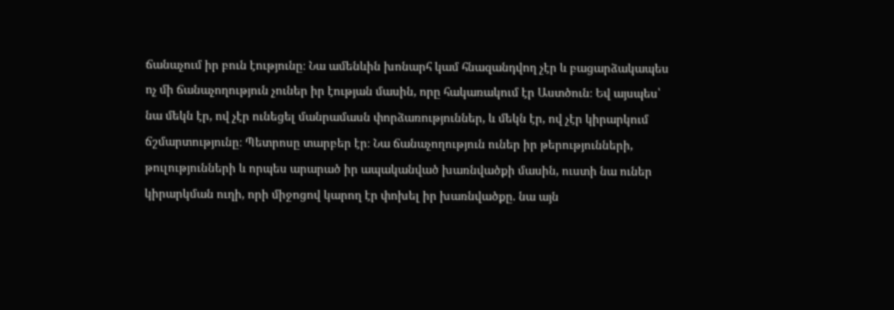ճանաչում իր բուն էությունը։ Նա ամենևին խոնարհ կամ հնազանդվող չէր և բացարձակապես ոչ մի ճանաչողություն չուներ իր էության մասին, որը հակառակում էր Աստծուն։ Եվ այսպես՝ նա մեկն էր, ով չէր ունեցել մանրամասն փորձառություններ, և մեկն էր, ով չէր կիրարկում ճշմարտությունը։ Պետրոսը տարբեր էր։ Նա ճանաչողություն ուներ իր թերությունների, թուլությունների և որպես արարած իր ապականված խառնվածքի մասին, ուստի նա ուներ կիրարկման ուղի, որի միջոցով կարող էր փոխել իր խառնվածքը. նա այն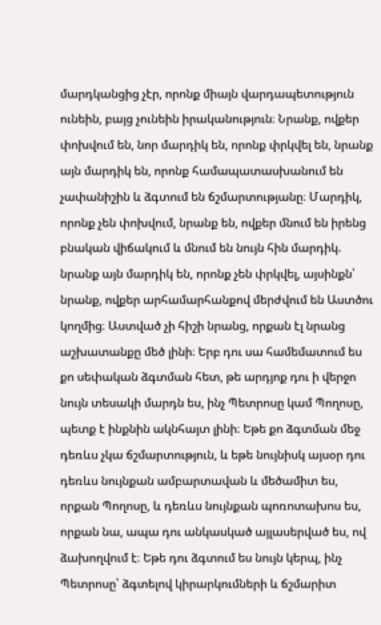մարդկանցից չէր, որոնք միայն վարդապետություն ունեին, բայց չունեին իրականություն։ Նրանք, ովքեր փոխվում են, նոր մարդիկ են, որոնք փրկվել են, նրանք այն մարդիկ են, որոնք համապատասխանում են չափանիշին և ձգտում են ճշմարտությանը։ Մարդիկ, որոնք չեն փոխվում, նրանք են, ովքեր մնում են իրենց բնական վիճակում և մնում են նույն հին մարդիկ. նրանք այն մարդիկ են, որոնք չեն փրկվել, այսինքն՝ նրանք, ովքեր արհամարհանքով մերժվում են Աստծու կողմից։ Աստված չի հիշի նրանց, որքան էլ նրանց աշխատանքը մեծ լինի։ Երբ դու սա համեմատում ես քո սեփական ձգտման հետ, թե արդյոք դու ի վերջո նույն տեսակի մարդն ես, ինչ Պետրոսը կամ Պողոսը, պետք է ինքնին ակնհայտ լինի։ Եթե քո ձգտման մեջ դեռևս չկա ճշմարտություն, և եթե նույնիսկ այսօր դու դեռևս նույնքան ամբարտավան և մեծամիտ ես, որքան Պողոսը, և դեռևս նույնքան պոռոտախոս ես, որքան նա, ապա դու անկասկած այլասերված ես, ով ձախողվում է։ Եթե դու ձգտում ես նույն կերպ, ինչ Պետրոսը՝ ձգտելով կիրարկումների և ճշմարիտ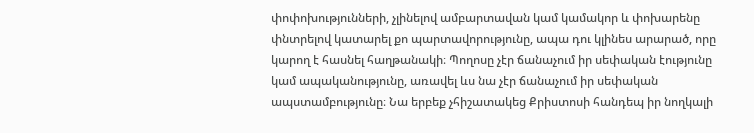փոփոխությունների, չլինելով ամբարտավան կամ կամակոր և փոխարենը փնտրելով կատարել քո պարտավորությունը, ապա դու կլինես արարած, որը կարող է հասնել հաղթանակի։ Պողոսը չէր ճանաչում իր սեփական էությունը կամ ապականությունը, առավել ևս նա չէր ճանաչում իր սեփական ապստամբությունը։ Նա երբեք չհիշատակեց Քրիստոսի հանդեպ իր նողկալի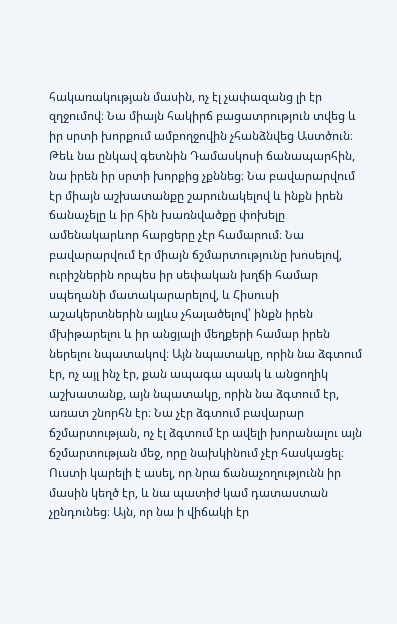հակառակության մասին, ոչ էլ չափազանց լի էր զղջումով։ Նա միայն հակիրճ բացատրություն տվեց և իր սրտի խորքում ամբողջովին չհանձնվեց Աստծուն։ Թեև նա ընկավ գետնին Դամասկոսի ճանապարհին, նա իրեն իր սրտի խորքից չքննեց։ Նա բավարարվում էր միայն աշխատանքը շարունակելով և ինքն իրեն ճանաչելը և իր հին խառնվածքը փոխելը ամենակարևոր հարցերը չէր համարում։ Նա բավարարվում էր միայն ճշմարտությունը խոսելով, ուրիշներին որպես իր սեփական խղճի համար սպեղանի մատակարարելով, և Հիսուսի աշակերտներին այլևս չհալածելով՝ ինքն իրեն մխիթարելու և իր անցյալի մեղքերի համար իրեն ներելու նպատակով։ Այն նպատակը, որին նա ձգտում էր, ոչ այլ ինչ էր, քան ապագա պսակ և անցողիկ աշխատանք, այն նպատակը, որին նա ձգտում էր, առատ շնորհն էր։ Նա չէր ձգտում բավարար ճշմարտության, ոչ էլ ձգտում էր ավելի խորանալու այն ճշմարտության մեջ, որը նախկինում չէր հասկացել։ Ուստի կարելի է ասել, որ նրա ճանաչողությունն իր մասին կեղծ էր, և նա պատիժ կամ դատաստան չընդունեց։ Այն, որ նա ի վիճակի էր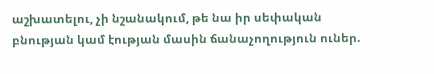աշխատելու, չի նշանակում, թե նա իր սեփական բնության կամ էության մասին ճանաչողություն ուներ.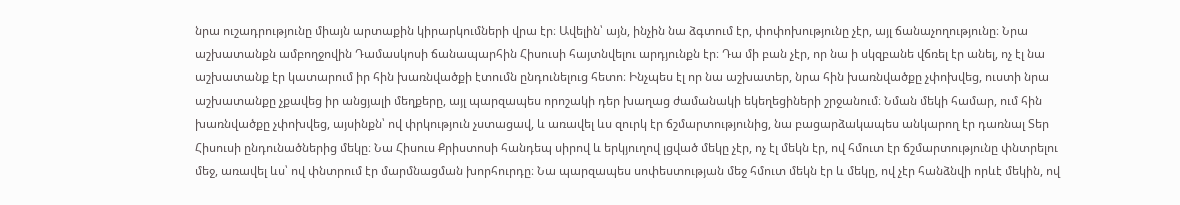նրա ուշադրությունը միայն արտաքին կիրարկումների վրա էր։ Ավելին՝ այն, ինչին նա ձգտում էր, փոփոխությունը չէր, այլ ճանաչողությունը։ Նրա աշխատանքն ամբողջովին Դամասկոսի ճանապարհին Հիսուսի հայտնվելու արդյունքն էր։ Դա մի բան չէր, որ նա ի սկզբանե վճռել էր անել, ոչ էլ նա աշխատանք էր կատարում իր հին խառնվածքի էտումն ընդունելուց հետո։ Ինչպես էլ որ նա աշխատեր, նրա հին խառնվածքը չփոխվեց, ուստի նրա աշխատանքը չքավեց իր անցյալի մեղքերը, այլ պարզապես որոշակի դեր խաղաց ժամանակի եկեղեցիների շրջանում։ Նման մեկի համար, ում հին խառնվածքը չփոխվեց, այսինքն՝ ով փրկություն չստացավ, և առավել ևս զուրկ էր ճշմարտությունից, նա բացարձակապես անկարող էր դառնալ Տեր Հիսուսի ընդունածներից մեկը։ Նա Հիսուս Քրիստոսի հանդեպ սիրով և երկյուղով լցված մեկը չէր, ոչ էլ մեկն էր, ով հմուտ էր ճշմարտությունը փնտրելու մեջ, առավել ևս՝ ով փնտրում էր մարմնացման խորհուրդը։ Նա պարզապես սոփեստության մեջ հմուտ մեկն էր և մեկը, ով չէր հանձնվի որևէ մեկին, ով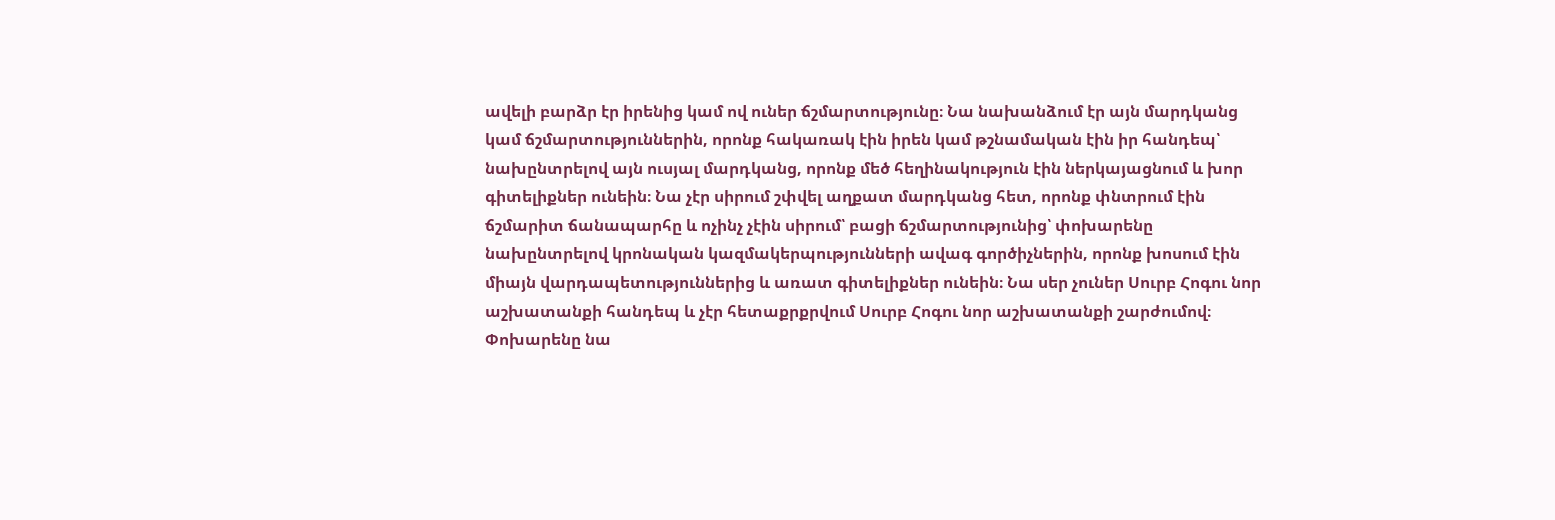ավելի բարձր էր իրենից կամ ով ուներ ճշմարտությունը։ Նա նախանձում էր այն մարդկանց կամ ճշմարտություններին, որոնք հակառակ էին իրեն կամ թշնամական էին իր հանդեպ՝ նախընտրելով այն ուսյալ մարդկանց, որոնք մեծ հեղինակություն էին ներկայացնում և խոր գիտելիքներ ունեին։ Նա չէր սիրում շփվել աղքատ մարդկանց հետ, որոնք փնտրում էին ճշմարիտ ճանապարհը և ոչինչ չէին սիրում՝ բացի ճշմարտությունից՝ փոխարենը նախընտրելով կրոնական կազմակերպությունների ավագ գործիչներին, որոնք խոսում էին միայն վարդապետություններից և առատ գիտելիքներ ունեին։ Նա սեր չուներ Սուրբ Հոգու նոր աշխատանքի հանդեպ և չէր հետաքրքրվում Սուրբ Հոգու նոր աշխատանքի շարժումով։ Փոխարենը նա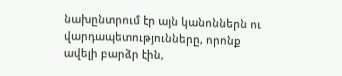նախընտրում էր այն կանոններն ու վարդապետությունները, որոնք ավելի բարձր էին,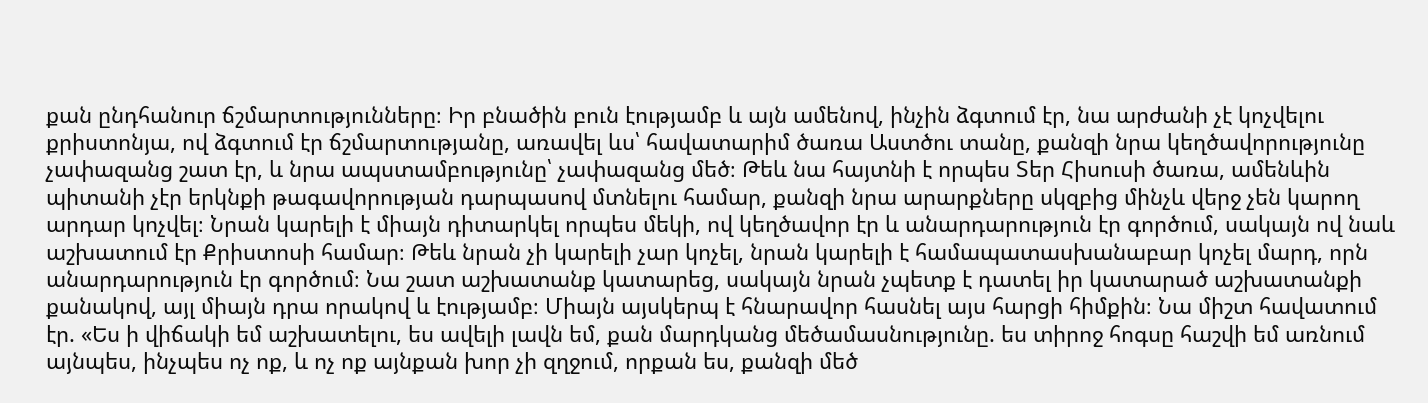քան ընդհանուր ճշմարտությունները։ Իր բնածին բուն էությամբ և այն ամենով, ինչին ձգտում էր, նա արժանի չէ կոչվելու քրիստոնյա, ով ձգտում էր ճշմարտությանը, առավել ևս՝ հավատարիմ ծառա Աստծու տանը, քանզի նրա կեղծավորությունը չափազանց շատ էր, և նրա ապստամբությունը՝ չափազանց մեծ։ Թեև նա հայտնի է որպես Տեր Հիսուսի ծառա, ամենևին պիտանի չէր երկնքի թագավորության դարպասով մտնելու համար, քանզի նրա արարքները սկզբից մինչև վերջ չեն կարող արդար կոչվել։ Նրան կարելի է միայն դիտարկել որպես մեկի, ով կեղծավոր էր և անարդարություն էր գործում, սակայն ով նաև աշխատում էր Քրիստոսի համար։ Թեև նրան չի կարելի չար կոչել, նրան կարելի է համապատասխանաբար կոչել մարդ, որն անարդարություն էր գործում։ Նա շատ աշխատանք կատարեց, սակայն նրան չպետք է դատել իր կատարած աշխատանքի քանակով, այլ միայն դրա որակով և էությամբ։ Միայն այսկերպ է հնարավոր հասնել այս հարցի հիմքին։ Նա միշտ հավատում էր. «Ես ի վիճակի եմ աշխատելու, ես ավելի լավն եմ, քան մարդկանց մեծամասնությունը. ես տիրոջ հոգսը հաշվի եմ առնում այնպես, ինչպես ոչ ոք, և ոչ ոք այնքան խոր չի զղջում, որքան ես, քանզի մեծ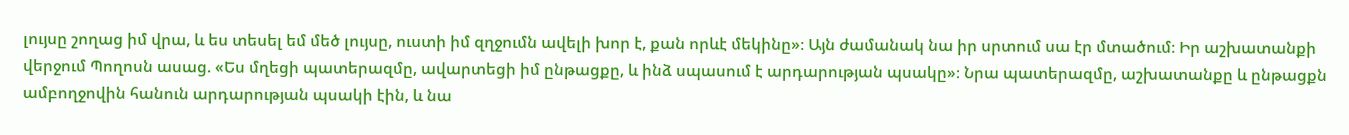լույսը շողաց իմ վրա, և ես տեսել եմ մեծ լույսը, ուստի իմ զղջումն ավելի խոր է, քան որևէ մեկինը»։ Այն ժամանակ նա իր սրտում սա էր մտածում։ Իր աշխատանքի վերջում Պողոսն ասաց. «Ես մղեցի պատերազմը, ավարտեցի իմ ընթացքը, և ինձ սպասում է արդարության պսակը»։ Նրա պատերազմը, աշխատանքը և ընթացքն ամբողջովին հանուն արդարության պսակի էին, և նա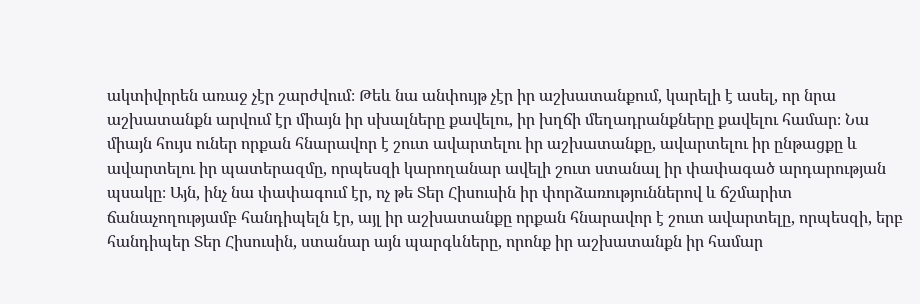ակտիվորեն առաջ չէր շարժվում։ Թեև նա անփույթ չէր իր աշխատանքում, կարելի է ասել, որ նրա աշխատանքն արվում էր միայն իր սխալները քավելու, իր խղճի մեղադրանքները քավելու համար։ Նա միայն հույս ուներ որքան հնարավոր է շուտ ավարտելու իր աշխատանքը, ավարտելու իր ընթացքը և ավարտելու իր պատերազմը, որպեսզի կարողանար ավելի շուտ ստանալ իր փափագած արդարության պսակը։ Այն, ինչ նա փափագում էր, ոչ թե Տեր Հիսուսին իր փորձառություններով և ճշմարիտ ճանաչողությամբ հանդիպելն էր, այլ իր աշխատանքը որքան հնարավոր է շուտ ավարտելը, որպեսզի, երբ հանդիպեր Տեր Հիսուսին, ստանար այն պարգևները, որոնք իր աշխատանքն իր համար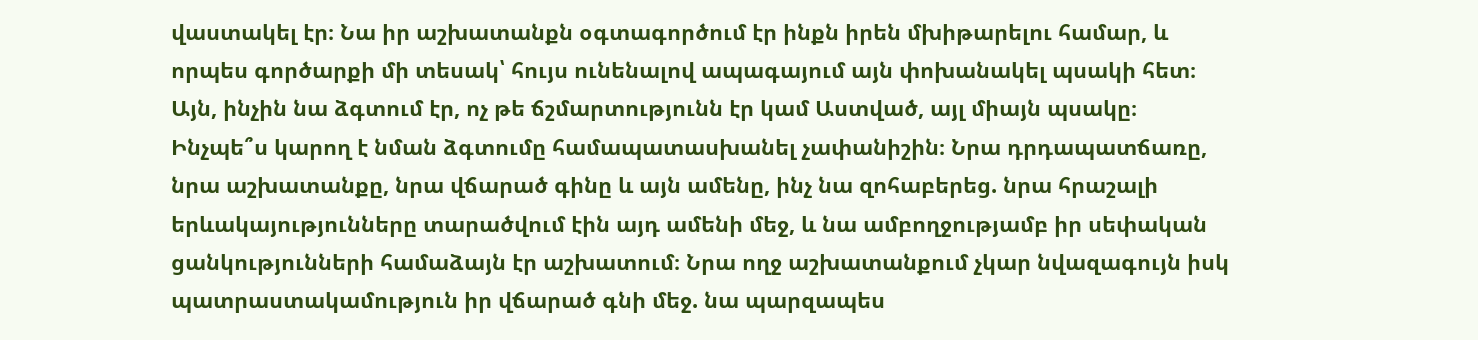վաստակել էր։ Նա իր աշխատանքն օգտագործում էր ինքն իրեն մխիթարելու համար, և որպես գործարքի մի տեսակ՝ հույս ունենալով ապագայում այն փոխանակել պսակի հետ։ Այն, ինչին նա ձգտում էր, ոչ թե ճշմարտությունն էր կամ Աստված, այլ միայն պսակը։ Ինչպե՞ս կարող է նման ձգտումը համապատասխանել չափանիշին։ Նրա դրդապատճառը, նրա աշխատանքը, նրա վճարած գինը և այն ամենը, ինչ նա զոհաբերեց. նրա հրաշալի երևակայությունները տարածվում էին այդ ամենի մեջ, և նա ամբողջությամբ իր սեփական ցանկությունների համաձայն էր աշխատում։ Նրա ողջ աշխատանքում չկար նվազագույն իսկ պատրաստակամություն իր վճարած գնի մեջ. նա պարզապես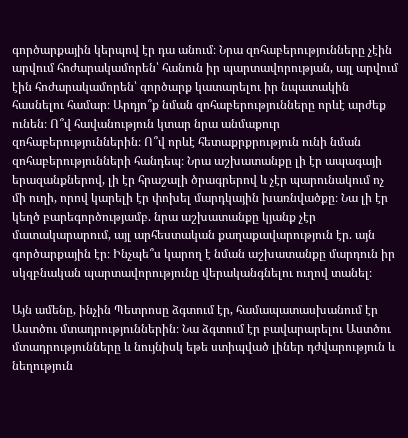գործարքային կերպով էր դա անում։ Նրա զոհաբերությունները չէին արվում հոժարակամորեն՝ հանուն իր պարտավորության, այլ արվում էին հոժարակամորեն՝ գործարք կատարելու իր նպատակին հասնելու համար։ Արդյո՞ք նման զոհաբերությունները որևէ արժեք ունեն։ Ո՞վ հավանություն կտար նրա անմաքուր զոհաբերություններին։ Ո՞վ որևէ հետաքրքրություն ունի նման զոհաբերությունների հանդեպ։ Նրա աշխատանքը լի էր ապագայի երազանքներով, լի էր հրաշալի ծրագրերով և չէր պարունակում ոչ մի ուղի, որով կարելի էր փոխել մարդկային խառնվածքը։ Նա լի էր կեղծ բարեգործությամբ. նրա աշխատանքը կյանք չէր մատակարարում, այլ արհեստական քաղաքավարություն էր. այն գործարքային էր։ Ինչպե՞ս կարող է նման աշխատանքը մարդուն իր սկզբնական պարտավորությունը վերականգնելու ուղով տանել։

Այն ամենը, ինչին Պետրոսը ձգտում էր, համապատասխանում էր Աստծու մտադրություններին։ Նա ձգտում էր բավարարելու Աստծու մտադրությունները և նույնիսկ եթե ստիպված լիներ դժվարություն և նեղություն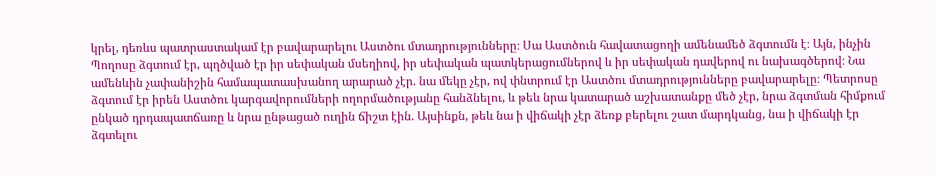կրել, դեռևս պատրաստակամ էր բավարարելու Աստծու մտադրությունները։ Սա Աստծուն հավատացողի ամենամեծ ձգտումն է։ Այն, ինչին Պողոսը ձգտում էր, պղծված էր իր սեփական մսեղիով, իր սեփական պատկերացումներով և իր սեփական դավերով ու նախագծերով։ Նա ամենևին չափանիշին համապատասխանող արարած չէր. նա մեկը չէր, ով փնտրում էր Աստծու մտադրությունները բավարարելը։ Պետրոսը ձգտում էր իրեն Աստծու կարգավորումների ողորմածությանը հանձնելու, և թեև նրա կատարած աշխատանքը մեծ չէր, նրա ձգտման հիմքում ընկած դրդապատճառը և նրա ընթացած ուղին ճիշտ էին. Այսինքն, թեև նա ի վիճակի չէր ձեռք բերելու շատ մարդկանց, նա ի վիճակի էր ձգտելու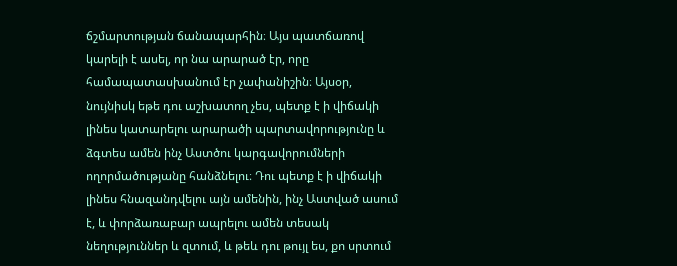ճշմարտության ճանապարհին։ Այս պատճառով կարելի է ասել, որ նա արարած էր, որը համապատասխանում էր չափանիշին։ Այսօր, նույնիսկ եթե դու աշխատող չես, պետք է ի վիճակի լինես կատարելու արարածի պարտավորությունը և ձգտես ամեն ինչ Աստծու կարգավորումների ողորմածությանը հանձնելու։ Դու պետք է ի վիճակի լինես հնազանդվելու այն ամենին, ինչ Աստված ասում է, և փորձառաբար ապրելու ամեն տեսակ նեղություններ և զտում, և թեև դու թույլ ես, քո սրտում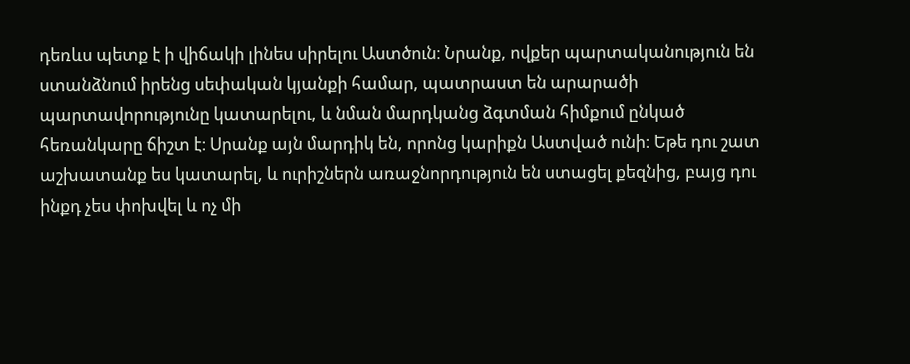դեռևս պետք է ի վիճակի լինես սիրելու Աստծուն։ Նրանք, ովքեր պարտականություն են ստանձնում իրենց սեփական կյանքի համար, պատրաստ են արարածի պարտավորությունը կատարելու, և նման մարդկանց ձգտման հիմքում ընկած հեռանկարը ճիշտ է։ Սրանք այն մարդիկ են, որոնց կարիքն Աստված ունի։ Եթե դու շատ աշխատանք ես կատարել, և ուրիշներն առաջնորդություն են ստացել քեզնից, բայց դու ինքդ չես փոխվել և ոչ մի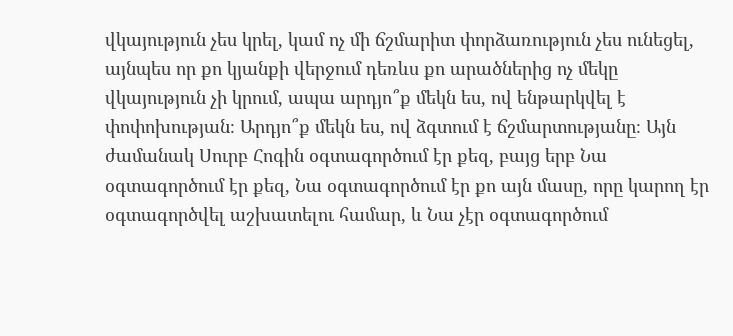վկայություն չես կրել, կամ ոչ մի ճշմարիտ փորձառություն չես ունեցել, այնպես որ քո կյանքի վերջում դեռևս քո արածներից ոչ մեկը վկայություն չի կրում, ապա արդյո՞ք մեկն ես, ով ենթարկվել է փոփոխության։ Արդյո՞ք մեկն ես, ով ձգտում է ճշմարտությանը։ Այն ժամանակ Սուրբ Հոգին օգտագործում էր քեզ, բայց երբ Նա օգտագործում էր քեզ, Նա օգտագործում էր քո այն մասը, որը կարող էր օգտագործվել աշխատելու համար, և Նա չէր օգտագործում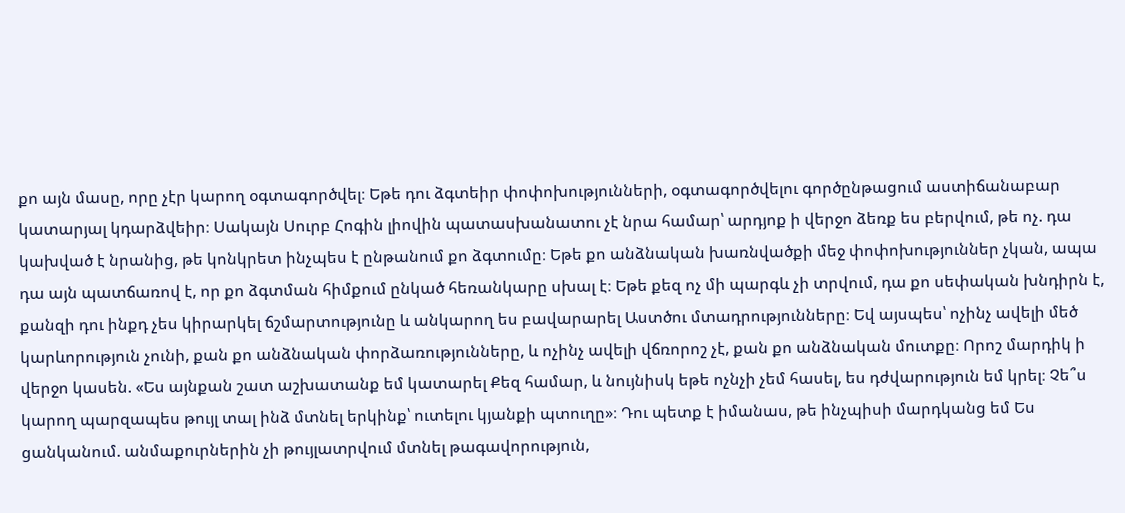քո այն մասը, որը չէր կարող օգտագործվել։ Եթե դու ձգտեիր փոփոխությունների, օգտագործվելու գործընթացում աստիճանաբար կատարյալ կդարձվեիր։ Սակայն Սուրբ Հոգին լիովին պատասխանատու չէ նրա համար՝ արդյոք ի վերջո ձեռք ես բերվում, թե ոչ. դա կախված է նրանից, թե կոնկրետ ինչպես է ընթանում քո ձգտումը։ Եթե քո անձնական խառնվածքի մեջ փոփոխություններ չկան, ապա դա այն պատճառով է, որ քո ձգտման հիմքում ընկած հեռանկարը սխալ է։ Եթե քեզ ոչ մի պարգև չի տրվում, դա քո սեփական խնդիրն է, քանզի դու ինքդ չես կիրարկել ճշմարտությունը և անկարող ես բավարարել Աստծու մտադրությունները։ Եվ այսպես՝ ոչինչ ավելի մեծ կարևորություն չունի, քան քո անձնական փորձառությունները, և ոչինչ ավելի վճռորոշ չէ, քան քո անձնական մուտքը։ Որոշ մարդիկ ի վերջո կասեն. «Ես այնքան շատ աշխատանք եմ կատարել Քեզ համար, և նույնիսկ եթե ոչնչի չեմ հասել, ես դժվարություն եմ կրել։ Չե՞ս կարող պարզապես թույլ տալ ինձ մտնել երկինք՝ ուտելու կյանքի պտուղը»։ Դու պետք է իմանաս, թե ինչպիսի մարդկանց եմ Ես ցանկանում. անմաքուրներին չի թույլատրվում մտնել թագավորություն,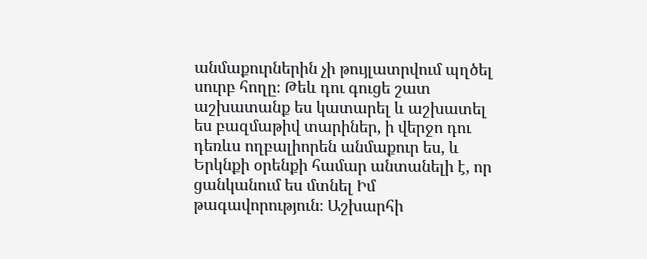անմաքուրներին չի թույլատրվում պղծել սուրբ հողը։ Թեև դու գուցե շատ աշխատանք ես կատարել և աշխատել ես բազմաթիվ տարիներ, ի վերջո դու դեռևս ողբալիորեն անմաքուր ես, և Երկնքի օրենքի համար անտանելի է, որ ցանկանում ես մտնել Իմ թագավորություն։ Աշխարհի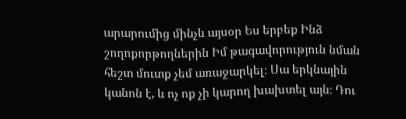արարումից մինչև այսօր Ես երբեք Ինձ շողոքորթողներին Իմ թագավորություն նման հեշտ մուտք չեմ առաջարկել։ Սա երկնային կանոն է, և ոչ ոք չի կարող խախտել այն։ Դու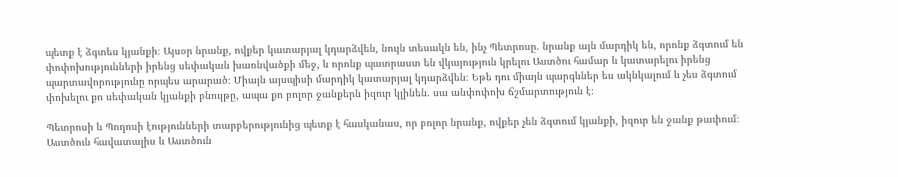պետք է ձգտես կյանքի։ Այսօր նրանք, ովքեր կատարյալ կդարձվեն, նույն տեսակն են, ինչ Պետրոսը. նրանք այն մարդիկ են, որոնք ձգտում են փոփոխությունների իրենց սեփական խառնվածքի մեջ, և որոնք պատրաստ են վկայություն կրելու Աստծու համար և կատարելու իրենց պարտավորությունը որպես արարած։ Միայն այսպիսի մարդիկ կատարյալ կդարձվեն։ Եթե դու միայն պարգևներ ես ակնկալում և չես ձգտում փոխելու քո սեփական կյանքի բնույթը, ապա քո բոլոր ջանքերն իզուր կլինեն. սա անփոփոխ ճշմարտություն է։

Պետրոսի և Պողոսի էությունների տարբերությունից պետք է հասկանաս, որ բոլոր նրանք, ովքեր չեն ձգտում կյանքի, իզուր են ջանք թափում։ Աստծուն հավատալիս և Աստծուն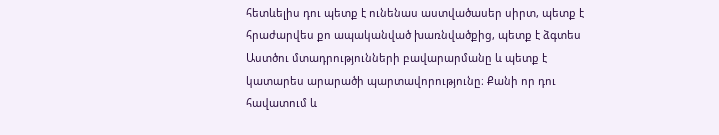հետևելիս դու պետք է ունենաս աստվածասեր սիրտ, պետք է հրաժարվես քո ապականված խառնվածքից, պետք է ձգտես Աստծու մտադրությունների բավարարմանը և պետք է կատարես արարածի պարտավորությունը։ Քանի որ դու հավատում և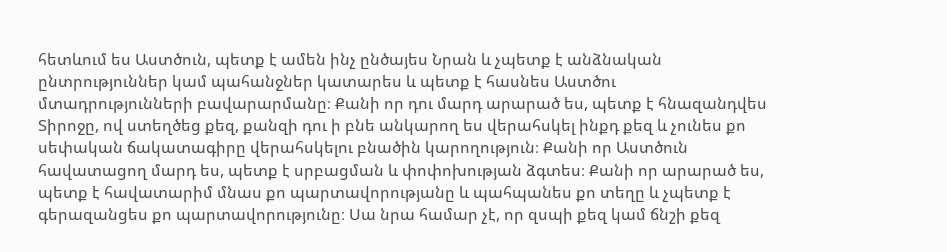հետևում ես Աստծուն, պետք է ամեն ինչ ընծայես Նրան և չպետք է անձնական ընտրություններ կամ պահանջներ կատարես և պետք է հասնես Աստծու մտադրությունների բավարարմանը։ Քանի որ դու մարդ արարած ես, պետք է հնազանդվես Տիրոջը, ով ստեղծեց քեզ, քանզի դու ի բնե անկարող ես վերահսկել ինքդ քեզ և չունես քո սեփական ճակատագիրը վերահսկելու բնածին կարողություն։ Քանի որ Աստծուն հավատացող մարդ ես, պետք է սրբացման և փոփոխության ձգտես։ Քանի որ արարած ես, պետք է հավատարիմ մնաս քո պարտավորությանը և պահպանես քո տեղը և չպետք է գերազանցես քո պարտավորությունը։ Սա նրա համար չէ, որ զսպի քեզ կամ ճնշի քեզ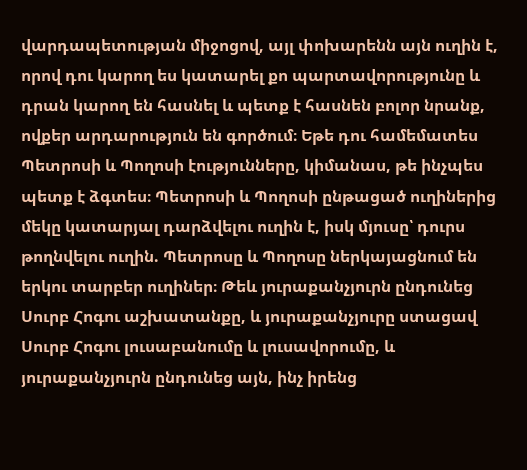վարդապետության միջոցով, այլ փոխարենն այն ուղին է, որով դու կարող ես կատարել քո պարտավորությունը և դրան կարող են հասնել և պետք է հասնեն բոլոր նրանք, ովքեր արդարություն են գործում։ Եթե դու համեմատես Պետրոսի և Պողոսի էությունները, կիմանաս, թե ինչպես պետք է ձգտես։ Պետրոսի և Պողոսի ընթացած ուղիներից մեկը կատարյալ դարձվելու ուղին է, իսկ մյուսը՝ դուրս թողնվելու ուղին. Պետրոսը և Պողոսը ներկայացնում են երկու տարբեր ուղիներ։ Թեև յուրաքանչյուրն ընդունեց Սուրբ Հոգու աշխատանքը, և յուրաքանչյուրը ստացավ Սուրբ Հոգու լուսաբանումը և լուսավորումը, և յուրաքանչյուրն ընդունեց այն, ինչ իրենց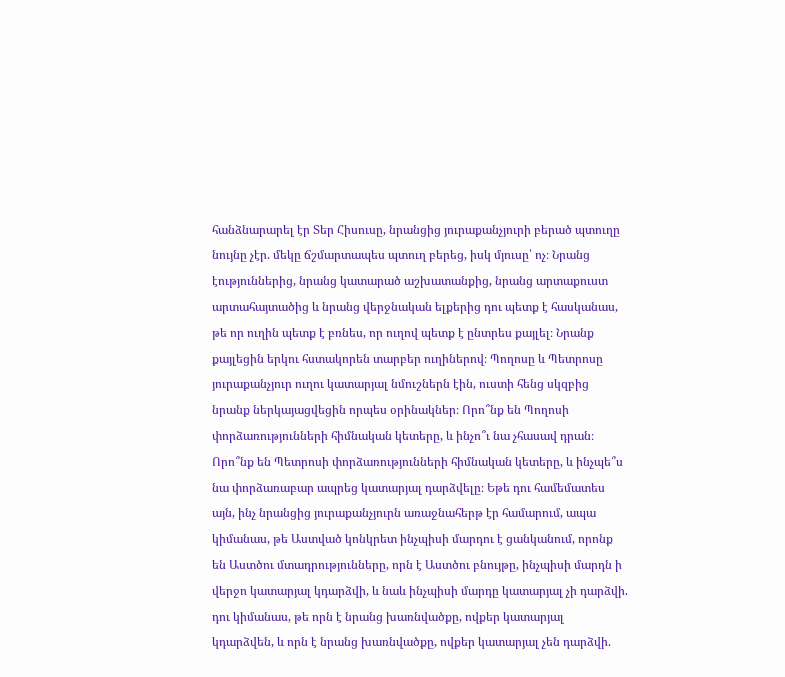հանձնարարել էր Տեր Հիսուսը, նրանցից յուրաքանչյուրի բերած պտուղը նույնը չէր. մեկը ճշմարտապես պտուղ բերեց, իսկ մյուսը՝ ոչ։ Նրանց էություններից, նրանց կատարած աշխատանքից, նրանց արտաքուստ արտահայտածից և նրանց վերջնական ելքերից դու պետք է հասկանաս, թե որ ուղին պետք է բռնես, որ ուղով պետք է ընտրես քայլել։ Նրանք քայլեցին երկու հստակորեն տարբեր ուղիներով։ Պողոսը և Պետրոսը յուրաքանչյուր ուղու կատարյալ նմուշներն էին, ուստի հենց սկզբից նրանք ներկայացվեցին որպես օրինակներ։ Որո՞նք են Պողոսի փորձառությունների հիմնական կետերը, և ինչո՞ւ նա չհասավ դրան։ Որո՞նք են Պետրոսի փորձառությունների հիմնական կետերը, և ինչպե՞ս նա փորձառաբար ապրեց կատարյալ դարձվելը։ Եթե դու համեմատես այն, ինչ նրանցից յուրաքանչյուրն առաջնահերթ էր համարում, ապա կիմանաս, թե Աստված կոնկրետ ինչպիսի մարդու է ցանկանում, որոնք են Աստծու մտադրությունները, որն է Աստծու բնույթը, ինչպիսի մարդն ի վերջո կատարյալ կդարձվի, և նաև ինչպիսի մարդը կատարյալ չի դարձվի. դու կիմանաս, թե որն է նրանց խառնվածքը, ովքեր կատարյալ կդարձվեն, և որն է նրանց խառնվածքը, ովքեր կատարյալ չեն դարձվի.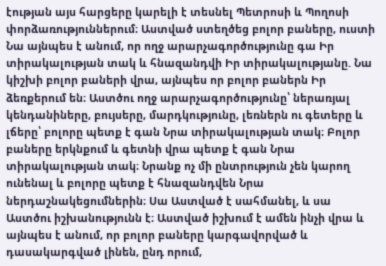էության այս հարցերը կարելի է տեսնել Պետրոսի և Պողոսի փորձառություններում։ Աստված ստեղծեց բոլոր բաները, ուստի Նա այնպես է անում, որ ողջ արարչագործությունը գա Իր տիրակալության տակ և հնազանդվի Իր տիրակալությանը. Նա կիշխի բոլոր բաների վրա, այնպես որ բոլոր բաներն Իր ձեռքերում են։ Աստծու ողջ արարչագործությունը՝ ներառյալ կենդանիները, բույսերը, մարդկությունը, լեռներն ու գետերը և լճերը՝ բոլորը պետք է գան Նրա տիրակալության տակ։ Բոլոր բաները երկնքում և գետնի վրա պետք է գան Նրա տիրակալության տակ։ Նրանք ոչ մի ընտրություն չեն կարող ունենալ և բոլորը պետք է հնազանդվեն Նրա ներդաշնակեցումներին։ Սա Աստված է սահմանել, և սա Աստծու իշխանությունն է։ Աստված իշխում է ամեն ինչի վրա և այնպես է անում, որ բոլոր բաները կարգավորված և դասակարգված լինեն, ընդ որում,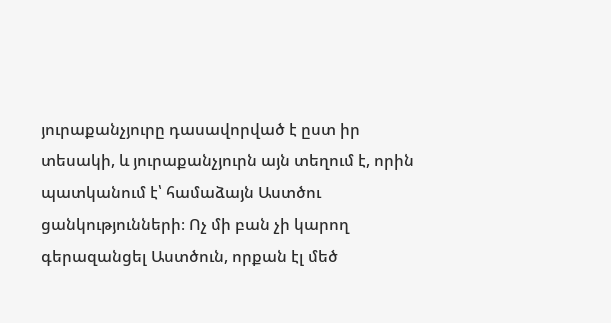յուրաքանչյուրը դասավորված է ըստ իր տեսակի, և յուրաքանչյուրն այն տեղում է, որին պատկանում է՝ համաձայն Աստծու ցանկությունների։ Ոչ մի բան չի կարող գերազանցել Աստծուն, որքան էլ մեծ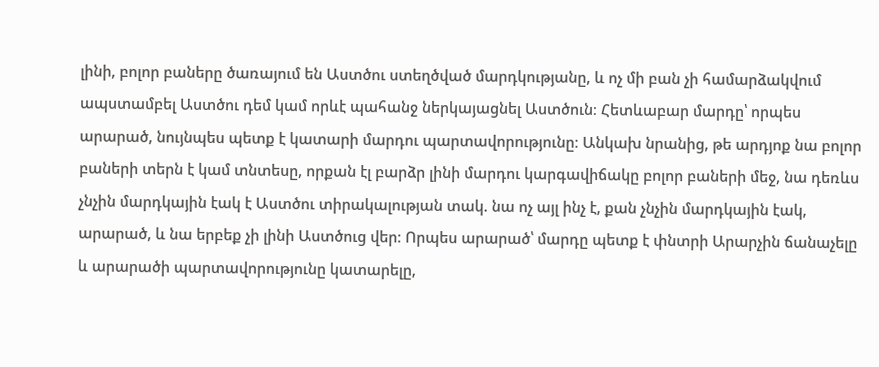լինի, բոլոր բաները ծառայում են Աստծու ստեղծված մարդկությանը, և ոչ մի բան չի համարձակվում ապստամբել Աստծու դեմ կամ որևէ պահանջ ներկայացնել Աստծուն։ Հետևաբար մարդը՝ որպես արարած, նույնպես պետք է կատարի մարդու պարտավորությունը։ Անկախ նրանից, թե արդյոք նա բոլոր բաների տերն է կամ տնտեսը, որքան էլ բարձր լինի մարդու կարգավիճակը բոլոր բաների մեջ, նա դեռևս չնչին մարդկային էակ է Աստծու տիրակալության տակ. նա ոչ այլ ինչ է, քան չնչին մարդկային էակ, արարած, և նա երբեք չի լինի Աստծուց վեր։ Որպես արարած՝ մարդը պետք է փնտրի Արարչին ճանաչելը և արարածի պարտավորությունը կատարելը,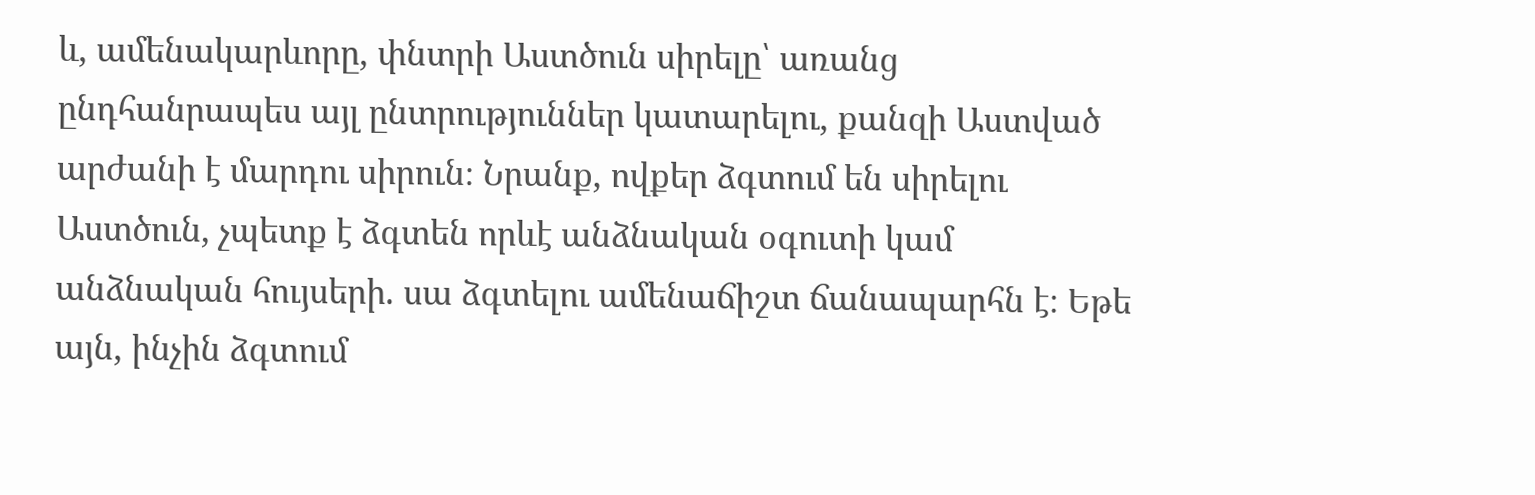և, ամենակարևորը, փնտրի Աստծուն սիրելը՝ առանց ընդհանրապես այլ ընտրություններ կատարելու, քանզի Աստված արժանի է մարդու սիրուն։ Նրանք, ովքեր ձգտում են սիրելու Աստծուն, չպետք է ձգտեն որևէ անձնական օգուտի կամ անձնական հույսերի. սա ձգտելու ամենաճիշտ ճանապարհն է։ Եթե այն, ինչին ձգտում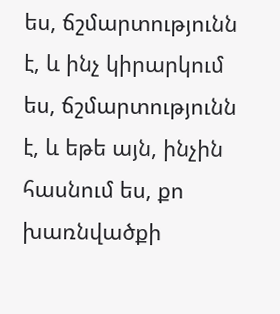ես, ճշմարտությունն է, և ինչ կիրարկում ես, ճշմարտությունն է, և եթե այն, ինչին հասնում ես, քո խառնվածքի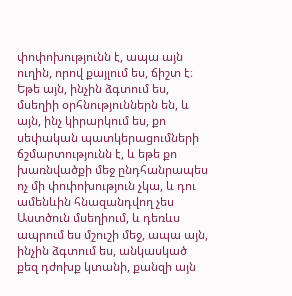փոփոխությունն է, ապա այն ուղին, որով քայլում ես, ճիշտ է։ Եթե այն, ինչին ձգտում ես, մսեղիի օրհնություններն են, և այն, ինչ կիրարկում ես, քո սեփական պատկերացումների ճշմարտությունն է, և եթե քո խառնվածքի մեջ ընդհանրապես ոչ մի փոփոխություն չկա, և դու ամենևին հնազանդվող չես Աստծուն մսեղիում, և դեռևս ապրում ես մշուշի մեջ, ապա այն, ինչին ձգտում ես, անկասկած քեզ դժոխք կտանի, քանզի այն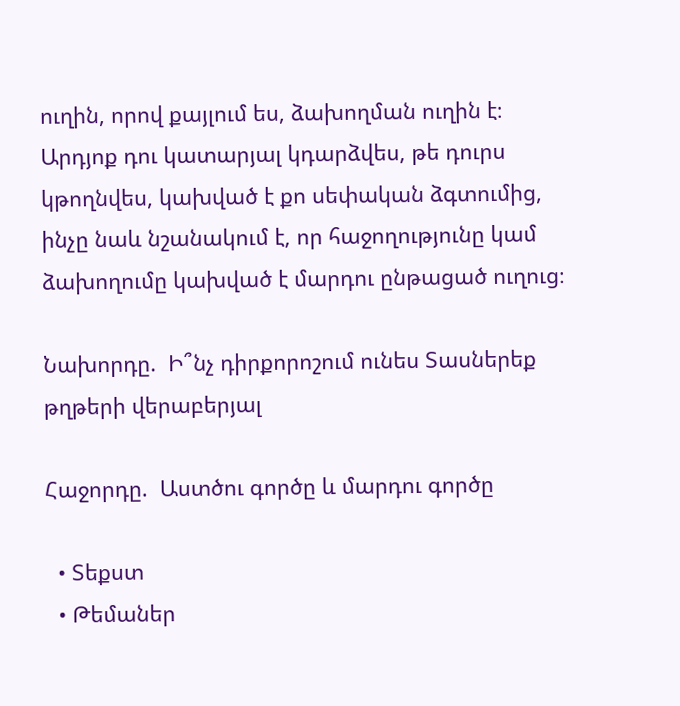ուղին, որով քայլում ես, ձախողման ուղին է։ Արդյոք դու կատարյալ կդարձվես, թե դուրս կթողնվես, կախված է քո սեփական ձգտումից, ինչը նաև նշանակում է, որ հաջողությունը կամ ձախողումը կախված է մարդու ընթացած ուղուց։

Նախորդը.  Ի՞նչ դիրքորոշում ունես Տասներեք թղթերի վերաբերյալ

Հաջորդը.  Աստծու գործը և մարդու գործը

  • Տեքստ
  • Թեմաներ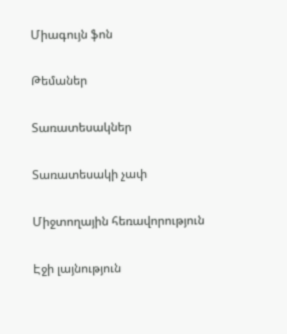Միագույն ֆոն

Թեմաներ

Տառատեսակներ

Տառատեսակի չափ

Միջտողային հեռավորություն

Էջի լայնություն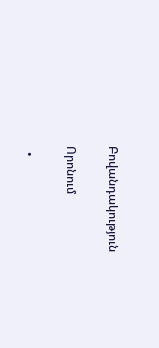Բովանդակություն

Որոնում

  •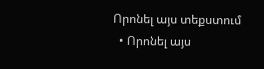Որոնել այս տեքստում
  • Որոնել այս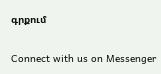գրքում

Connect with us on Messenger